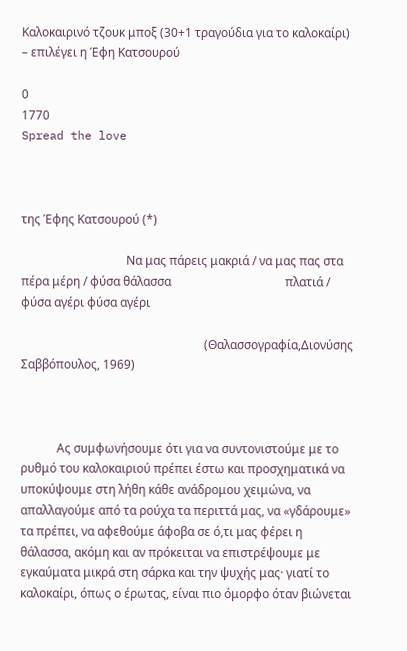Καλοκαιρινό τζουκ μποξ (30+1 τραγούδια για το καλοκαίρι) – επιλέγει η Έφη Κατσουρού

0
1770
Spread the love



της Έφης Κατσουρού (*)

                                   Να μας πάρεις μακριά / να μας πας στα πέρα μέρη / φύσα θάλασσα                                      πλατιά / φύσα αγέρι φύσα αγέρι

                                                             (Θαλασσογραφία,Διονύσης Σαββόπουλος, 1969)



            Ας συμφωνήσουμε ότι για να συντονιστούμε με το ρυθμό του καλοκαιριού πρέπει έστω και προσχηματικά να υποκύψουμε στη λήθη κάθε ανάδρομου χειμώνα, να απαλλαγούμε από τα ρούχα τα περιττά μας, να «γδάρουμε» τα πρέπει, να αφεθούμε άφοβα σε ό,τι μας φέρει η θάλασσα, ακόμη και αν πρόκειται να επιστρέψουμε με εγκαύματα μικρά στη σάρκα και την ψυχής μας· γιατί το καλοκαίρι, όπως ο έρωτας, είναι πιο όμορφο όταν βιώνεται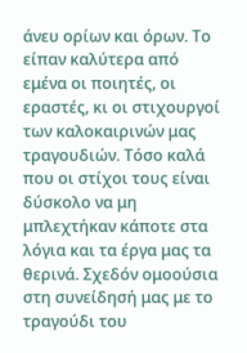άνευ ορίων και όρων. Το είπαν καλύτερα από εμένα οι ποιητές, οι εραστές, κι οι στιχουργοί των καλοκαιρινών μας τραγουδιών. Τόσο καλά που οι στίχοι τους είναι δύσκολο να μη μπλεχτήκαν κάποτε στα λόγια και τα έργα μας τα θερινά. Σχεδόν ομοούσια στη συνείδησή μας με το τραγούδι του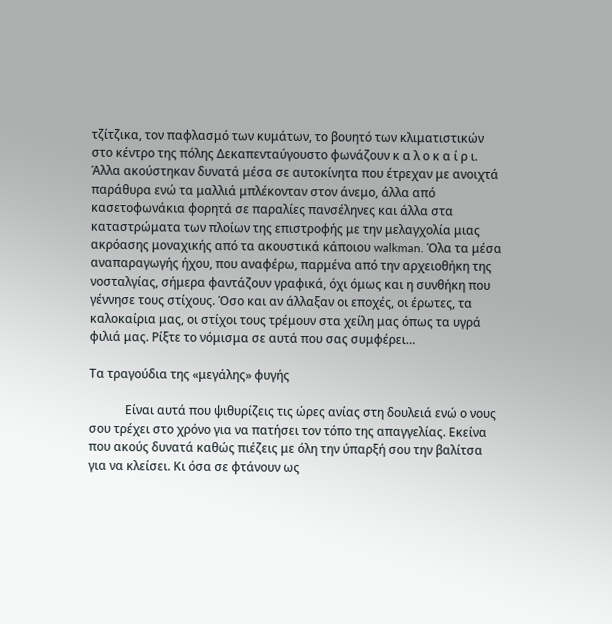τζίτζικα, τον παφλασμό των κυμάτων, το βουητό των κλιματιστικών στο κέντρο της πόλης Δεκαπενταύγουστο φωνάζουν κ α λ ο κ α ί ρ ι. Άλλα ακούστηκαν δυνατά μέσα σε αυτοκίνητα που έτρεχαν με ανοιχτά παράθυρα ενώ τα μαλλιά μπλέκονταν στον άνεμο, άλλα από κασετοφωνάκια φορητά σε παραλίες πανσέληνες και άλλα στα καταστρώματα των πλοίων της επιστροφής με την μελαγχολία μιας ακρόασης μοναχικής από τα ακουστικά κάποιου walkman. Όλα τα μέσα αναπαραγωγής ήχου, που αναφέρω, παρμένα από την αρχειοθήκη της νοσταλγίας, σήμερα φαντάζουν γραφικά, όχι όμως και η συνθήκη που γέννησε τους στίχους. Όσο και αν άλλαξαν οι εποχές, οι έρωτες, τα καλοκαίρια μας, οι στίχοι τους τρέμουν στα χείλη μας όπως τα υγρά φιλιά μας. Ρίξτε το νόμισμα σε αυτά που σας συμφέρει…

Τα τραγούδια της «μεγάλης» φυγής

            Είναι αυτά που ψιθυρίζεις τις ώρες ανίας στη δουλειά ενώ ο νους σου τρέχει στο χρόνο για να πατήσει τον τόπο της απαγγελίας. Εκείνα που ακούς δυνατά καθώς πιέζεις με όλη την ύπαρξή σου την βαλίτσα για να κλείσει. Κι όσα σε φτάνουν ως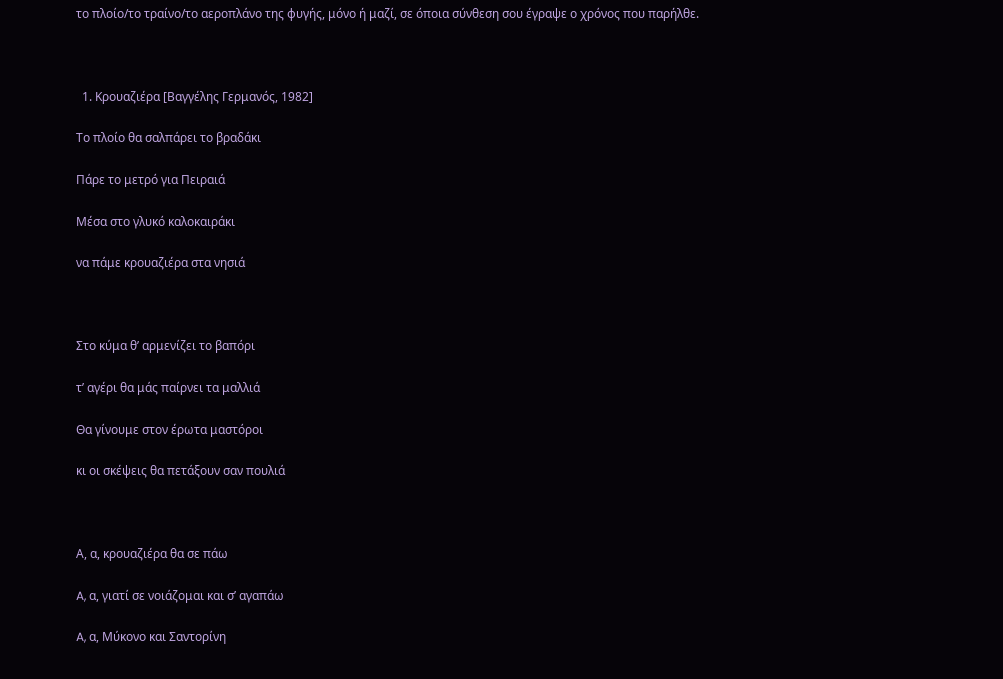το πλοίο/το τραίνο/το αεροπλάνο της φυγής, μόνο ή μαζί, σε όποια σύνθεση σου έγραψε ο χρόνος που παρήλθε.



  1. Κρουαζιέρα [Βαγγέλης Γερμανός, 1982]

Tο πλοίο θα σαλπάρει το βραδάκι

Πάρε το μετρό για Πειραιά

Μέσα στο γλυκό καλοκαιράκι

να πάμε κρουαζιέρα στα νησιά



Στο κύμα θ’ αρμενίζει το βαπόρι

τ’ αγέρι θα μάς παίρνει τα μαλλιά

Θα γίνουμε στον έρωτα μαστόροι

κι οι σκέψεις θα πετάξουν σαν πουλιά



Α, α, κρουαζιέρα θα σε πάω

A, α, γιατί σε νοιάζομαι και σ’ αγαπάω

A, α, Mύκονο και Σαντορίνη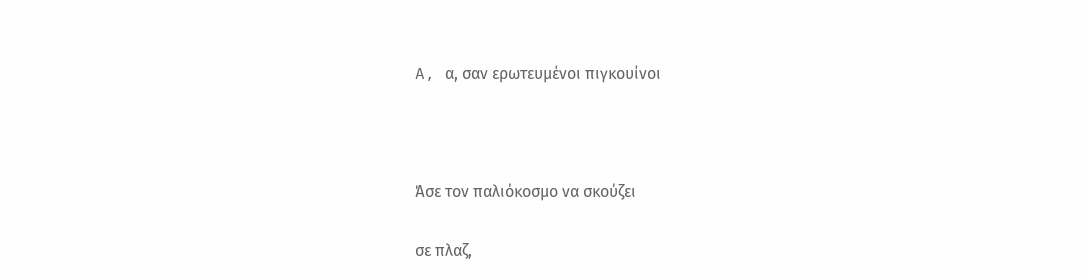A, α, σαν ερωτευμένοι πιγκουίνοι



Άσε τον παλιόκοσμο να σκούζει

σε πλαζ,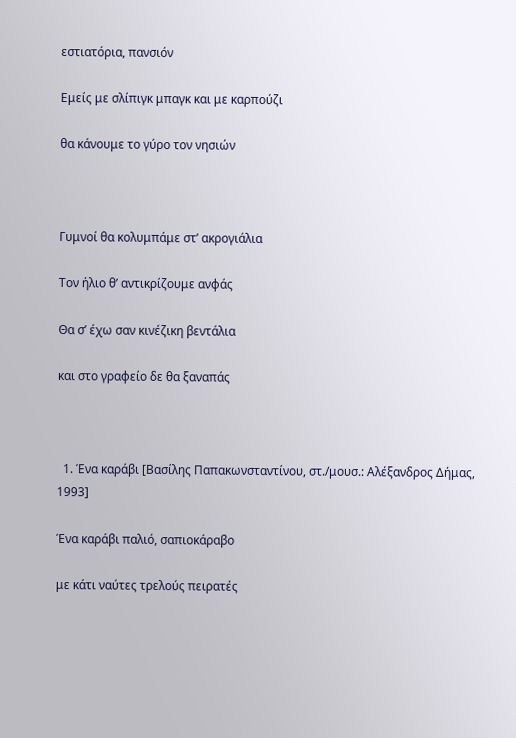εστιατόρια, πανσιόν

Εμείς με σλίπιγκ μπαγκ και με καρπούζι

θα κάνουμε το γύρο τον νησιών



Γυμνοί θα κολυμπάμε στ’ ακρογιάλια

Τον ήλιο θ’ αντικρίζουμε ανφάς

Θα σ’ έχω σαν κινέζικη βεντάλια

και στο γραφείο δε θα ξαναπάς



  1. Ένα καράβι [Βασίλης Παπακωνσταντίνου, στ./μουσ.: Αλέξανδρος Δήμας, 1993]

Ένα καράβι παλιό, σαπιοκάραβο

με κάτι ναύτες τρελούς πειρατές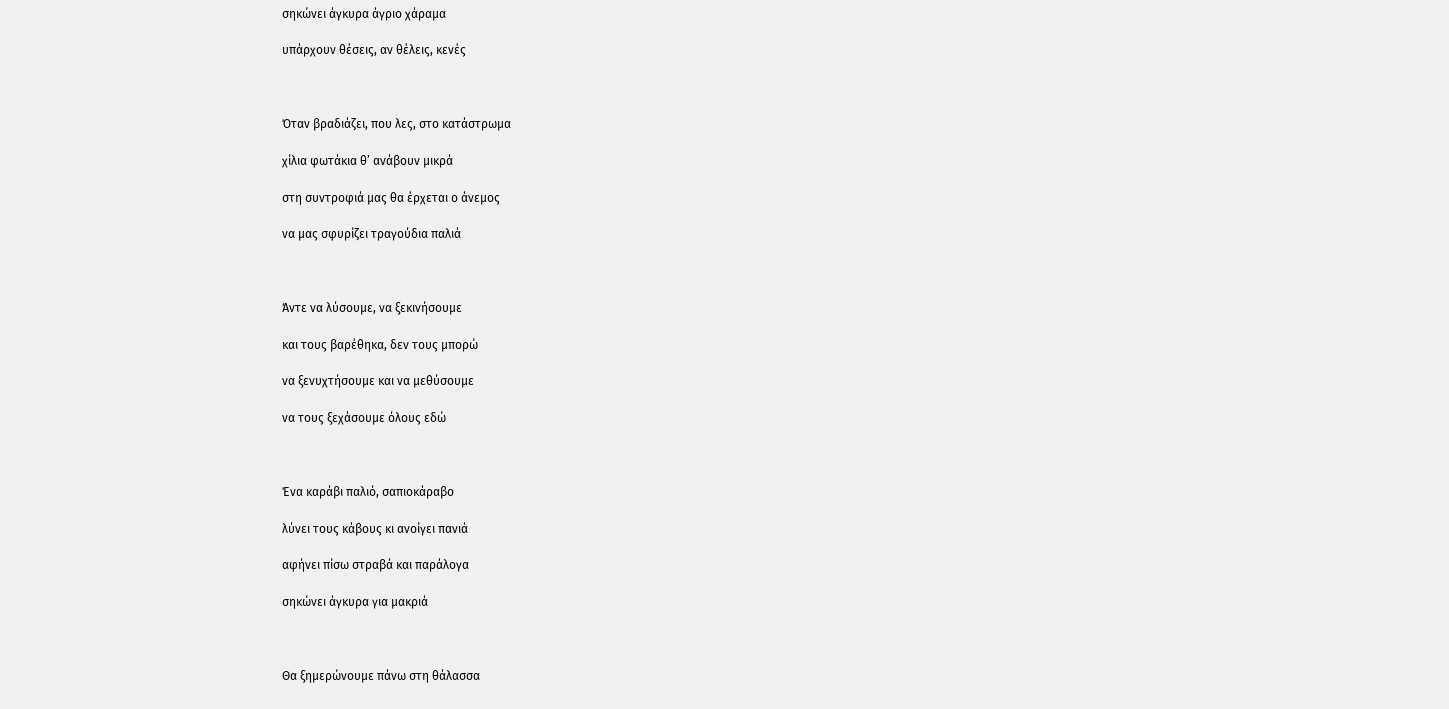σηκώνει άγκυρα άγριο χάραμα

υπάρχουν θέσεις, αν θέλεις, κενές



Όταν βραδιάζει, που λες, στο κατάστρωμα

χίλια φωτάκια θ’ ανάβουν μικρά

στη συντροφιά μας θα έρχεται ο άνεμος

να μας σφυρίζει τραγούδια παλιά



Άντε να λύσουμε, να ξεκινήσουμε

και τους βαρέθηκα, δεν τους μπορώ

να ξενυχτήσουμε και να μεθύσουμε

να τους ξεχάσουμε όλους εδώ



Ένα καράβι παλιό, σαπιοκάραβο

λύνει τους κάβους κι ανοίγει πανιά

αφήνει πίσω στραβά και παράλογα

σηκώνει άγκυρα για μακριά



Θα ξημερώνουμε πάνω στη θάλασσα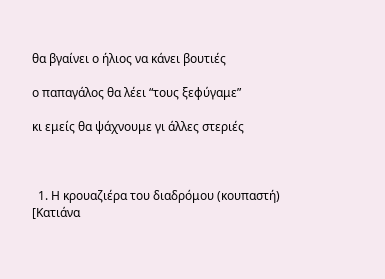θα βγαίνει ο ήλιος να κάνει βουτιές

ο παπαγάλος θα λέει “τους ξεφύγαμε”

κι εμείς θα ψάχνουμε γι άλλες στεριές



  1. Η κρουαζιέρα του διαδρόμου (κουπαστή) [Κατιάνα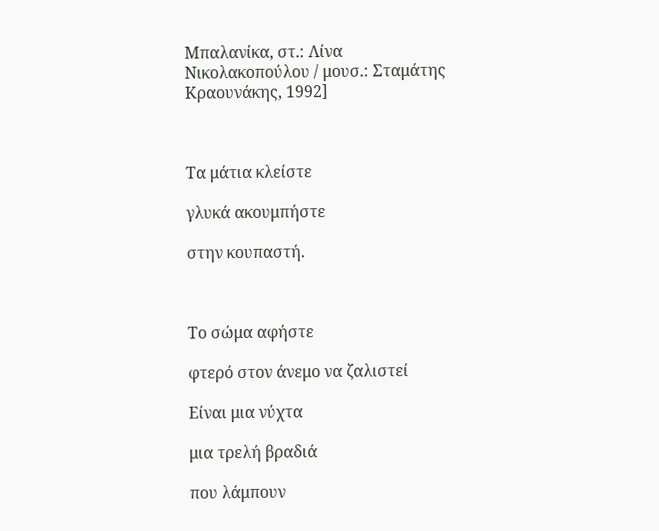Μπαλανίκα, στ.: Λίνα Νικολακοπούλου / μουσ.: Σταμάτης Κραουνάκης, 1992]



Τα μάτια κλείστε

γλυκά ακουμπήστε

στην κουπαστή.



Το σώμα αφήστε

φτερό στον άνεμο να ζαλιστεί

Είναι μια νύχτα

μια τρελή βραδιά

που λάμπουν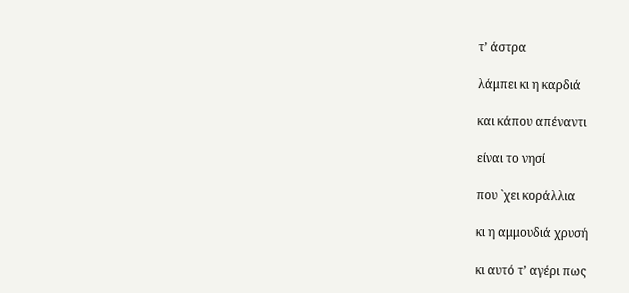τ’ άστρα

λάμπει κι η καρδιά

και κάπου απέναντι

είναι το νησί

που `χει κοράλλια

κι η αμμουδιά χρυσή

κι αυτό τ’ αγέρι πως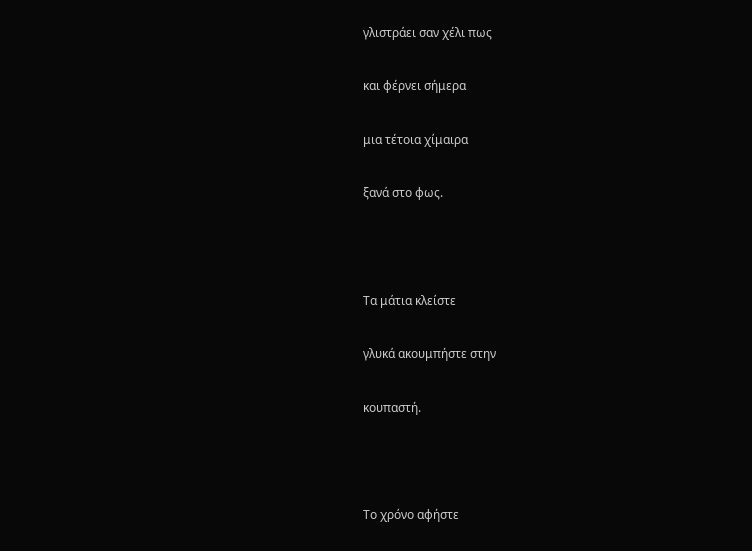γλιστράει σαν χέλι πως

και φέρνει σήμερα

μια τέτοια χίμαιρα

ξανά στο φως.



Τα μάτια κλείστε

γλυκά ακουμπήστε στην

κουπαστή.



Το χρόνο αφήστε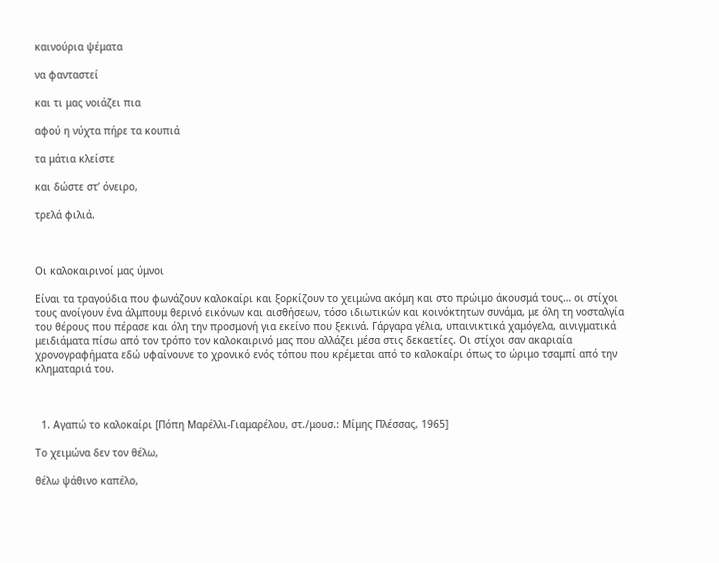καινούρια ψέματα

να φανταστεί

και τι μας νοιάζει πια

αφού η νύχτα πήρε τα κουπιά

τα μάτια κλείστε

και δώστε στ’ όνειρο,

τρελά φιλιά.



Οι καλοκαιρινοί μας ύμνοι

Είναι τα τραγούδια που φωνάζουν καλοκαίρι και ξορκίζουν το χειμώνα ακόμη και στο πρώιμο άκουσμά τους… οι στίχοι τους ανοίγουν ένα άλμπουμ θερινό εικόνων και αισθήσεων, τόσο ιδιωτικών και κοινόκτητων συνάμα, με όλη τη νοσταλγία του θέρους που πέρασε και όλη την προσμονή για εκείνο που ξεκινά. Γάργαρα γέλια, υπαινικτικά χαμόγελα, αινιγματικά μειδιάματα πίσω από τον τρόπο τον καλοκαιρινό μας που αλλάζει μέσα στις δεκαετίες. Οι στίχοι σαν ακαριαία χρονογραφήματα εδώ υφαίνουνε το χρονικό ενός τόπου που κρέμεται από το καλοκαίρι όπως το ώριμο τσαμπί από την κληματαριά του.



  1. Αγαπώ το καλοκαίρι [Πόπη Μαρέλλι-Γιαμαρέλου, στ./μουσ.: Μίμης Πλέσσας, 1965]

Το χειμώνα δεν τον θέλω,

θέλω ψάθινο καπέλο,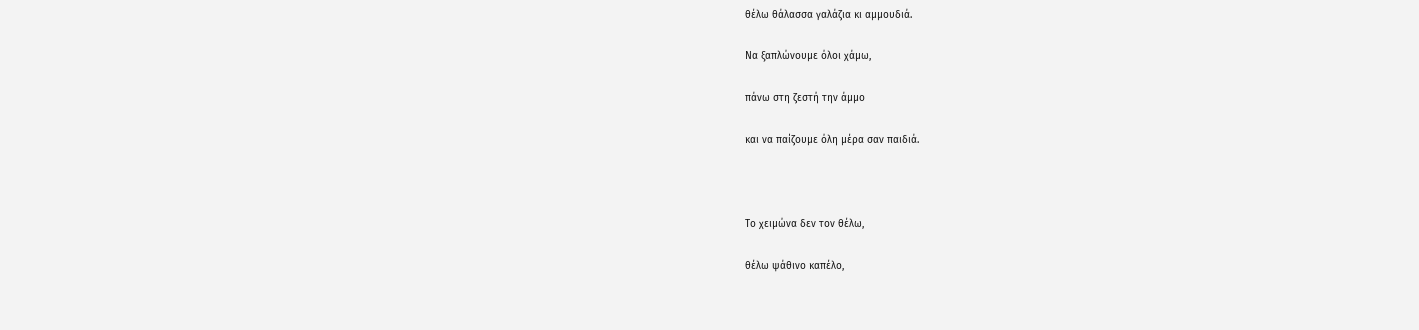θέλω θάλασσα γαλάζια κι αμμουδιά.

Να ξαπλώνουμε όλοι χάμω,

πάνω στη ζεστή την άμμο

και να παίζουμε όλη μέρα σαν παιδιά.



Το χειμώνα δεν τον θέλω,

θέλω ψάθινο καπέλο,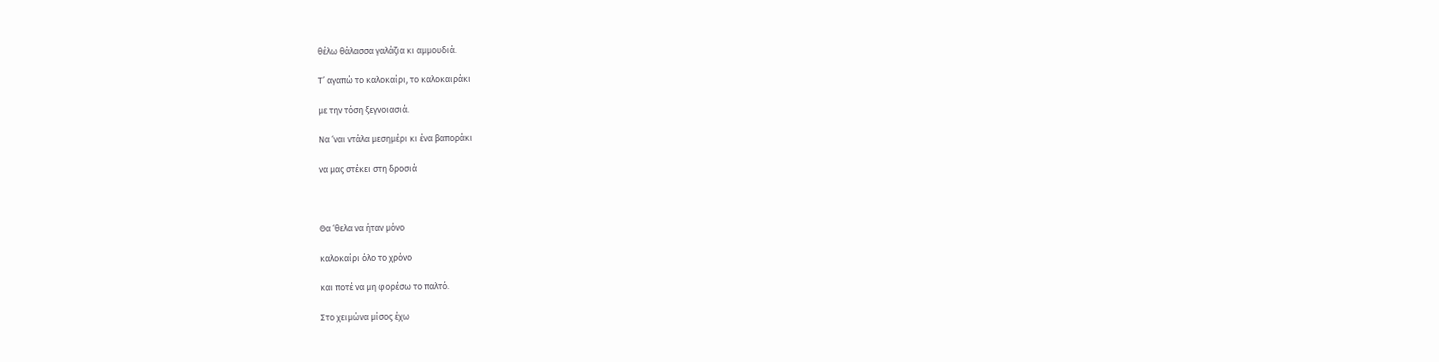θέλω θάλασσα γαλάζια κι αμμουδιά.

Τ’ αγαπώ το καλοκαίρι, το καλοκαιράκι

με την τόση ξεγνοιασιά.

Nα ‘ναι ντάλα μεσημέρι κι ένα βαποράκι

να μας στέκει στη δροσιά



Θα ‘θελα να ήταν μόνο

καλοκαίρι όλο το χρόνο

και ποτέ να μη φορέσω το παλτό.

Στο χειμώνα μίσος έχω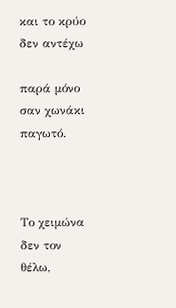και το κρύο δεν αντέχω

παρά μόνο σαν χωνάκι παγωτό.



Το χειμώνα δεν τον θέλω,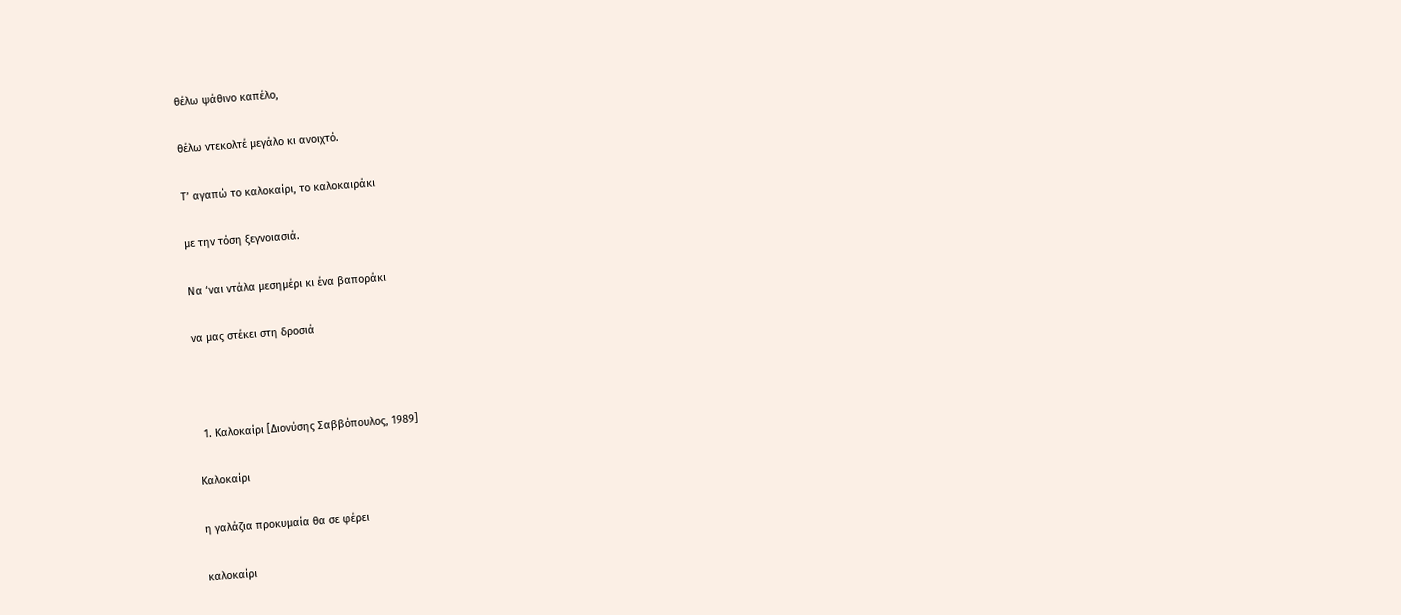θέλω ψάθινο καπέλο,

θέλω ντεκολτέ μεγάλο κι ανοιχτό.

Τ’ αγαπώ το καλοκαίρι, το καλοκαιράκι

με την τόση ξεγνοιασιά.

Nα ‘ναι ντάλα μεσημέρι κι ένα βαποράκι

να μας στέκει στη δροσιά



  1. Καλοκαίρι [Διονύσης Σαββόπουλος, 1989]

Καλοκαίρι

η γαλάζια προκυμαία θα σε φέρει

καλοκαίρι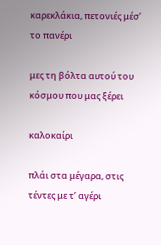καρεκλάκια, πετονιές μέσ’ το πανέρι

μες τη βόλτα αυτού του κόσμου που μας ξέρει

καλοκαίρι

πλάι στα μέγαρα, στις τέντες με τ’ αγέρι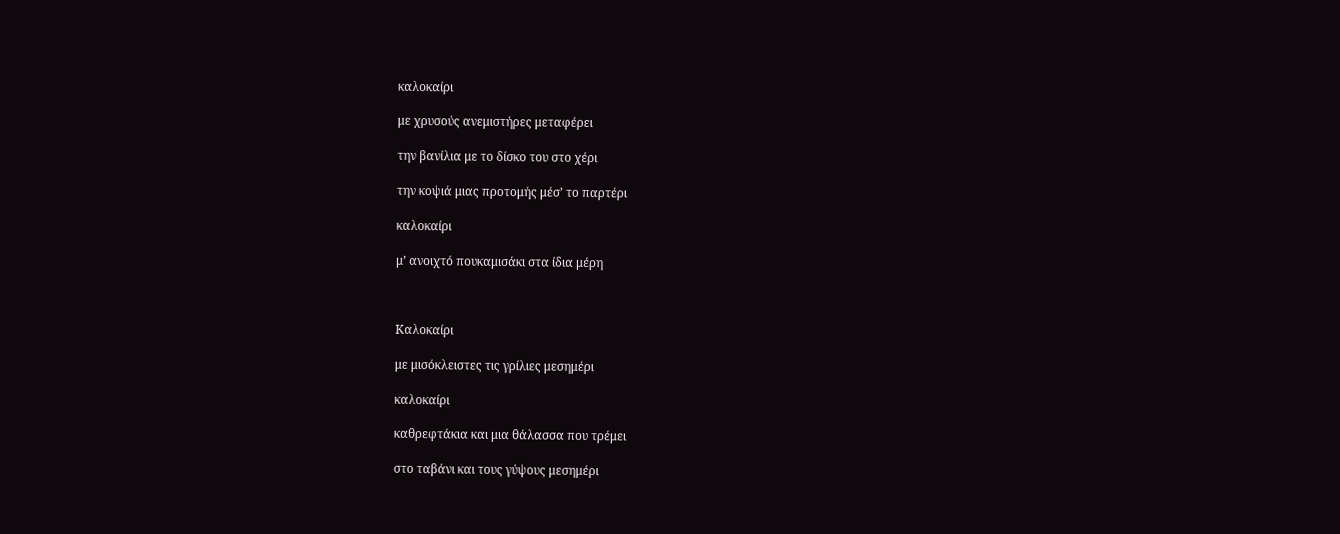καλοκαίρι

με χρυσούς ανεμιστήρες μεταφέρει

την βανίλια με το δίσκο του στο χέρι

την κοψιά μιας προτομής μέσ’ το παρτέρι

καλοκαίρι

μ’ ανοιχτό πουκαμισάκι στα ίδια μέρη



Καλοκαίρι

με μισόκλειστες τις γρίλιες μεσημέρι

καλοκαίρι

καθρεφτάκια και μια θάλασσα που τρέμει

στο ταβάνι και τους γύψους μεσημέρι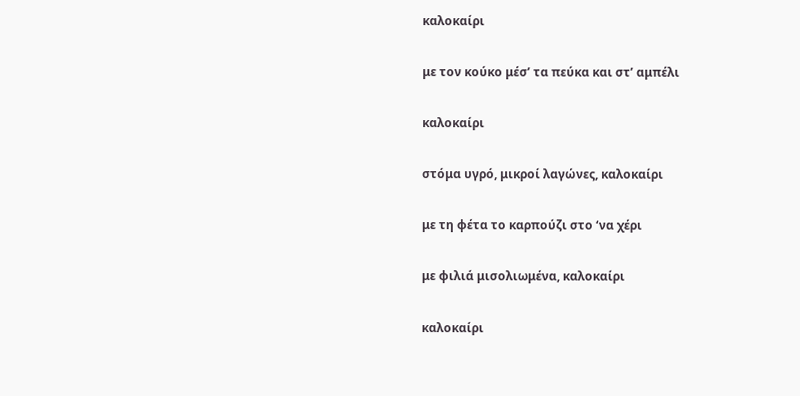καλοκαίρι

με τον κούκο μέσ’ τα πεύκα και στ’ αμπέλι

καλοκαίρι

στόμα υγρό, μικροί λαγώνες, καλοκαίρι

με τη φέτα το καρπούζι στο ‘να χέρι

με φιλιά μισολιωμένα, καλοκαίρι

καλοκαίρι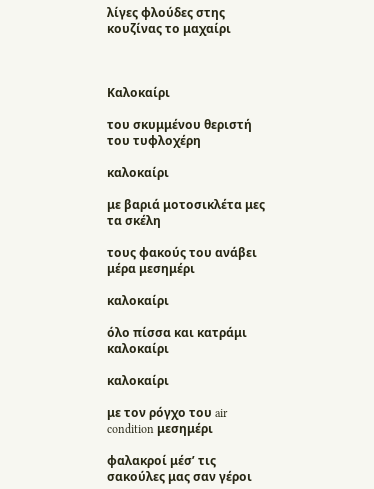λίγες φλούδες στης κουζίνας το μαχαίρι



Καλοκαίρι

του σκυμμένου θεριστή του τυφλοχέρη

καλοκαίρι

με βαριά μοτοσικλέτα μες τα σκέλη

τους φακούς του ανάβει μέρα μεσημέρι

καλοκαίρι

όλο πίσσα και κατράμι καλοκαίρι

καλοκαίρι

με τον ρόγχο του air condition μεσημέρι

φαλακροί μέσ’ τις σακούλες μας σαν γέροι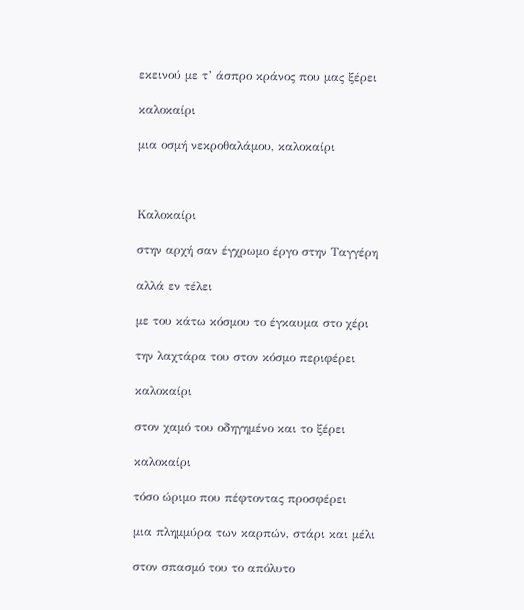εκεινού με τ’ άσπρο κράνος που μας ξέρει

καλοκαίρι

μια οσμή νεκροθαλάμου, καλοκαίρι



Καλοκαίρι

στην αρχή σαν έγχρωμο έργο στην Ταγγέρη

αλλά εν τέλει

με του κάτω κόσμου το έγκαυμα στο χέρι

την λαχτάρα του στον κόσμο περιφέρει

καλοκαίρι

στον χαμό του οδηγημένο και το ξέρει

καλοκαίρι

τόσο ώριμο που πέφτοντας προσφέρει

μια πλημμύρα των καρπών, στάρι και μέλι

στον σπασμό του το απόλυτο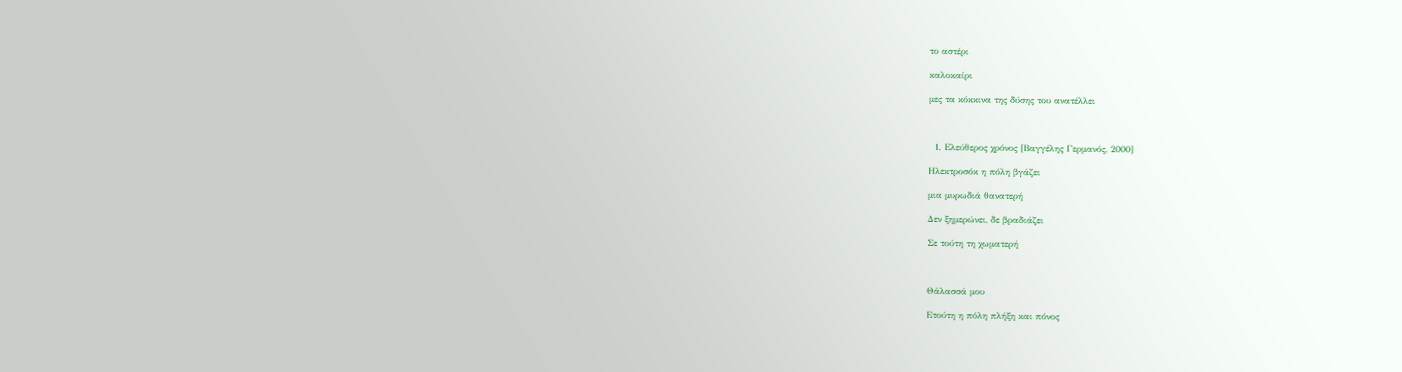το αστέρι

καλοκαίρι

μες τα κόκκινα της δύσης του ανατέλλει



  1. Ελεύθερος χρόνος [Βαγγέλης Γερμανός, 2000]

Ηλεκτροσόκ η πόλη βγάζει

μια μυρωδιά θανατερή

Δεν ξημερώνει, δε βραδιάζει

Σε τούτη τη χωματερή



Θάλασσά μου

Ετούτη η πόλη πλήξη και πόνος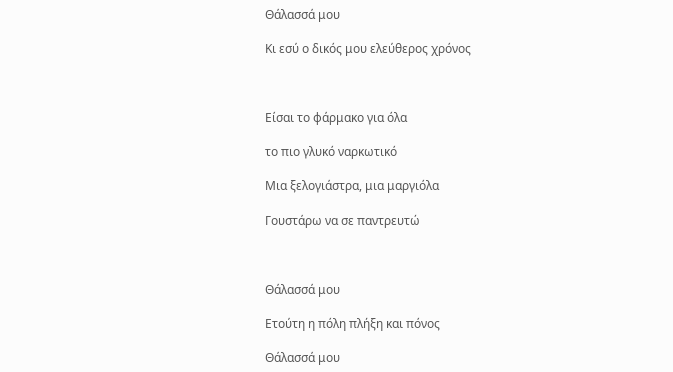Θάλασσά μου

Κι εσύ ο δικός μου ελεύθερος χρόνος



Είσαι το φάρμακο για όλα

το πιο γλυκό ναρκωτικό

Μια ξελογιάστρα, μια μαργιόλα

Γουστάρω να σε παντρευτώ



Θάλασσά μου

Ετούτη η πόλη πλήξη και πόνος

Θάλασσά μου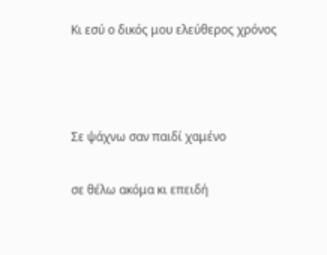Κι εσύ ο δικός μου ελεύθερος χρόνος



Σε ψάχνω σαν παιδί χαμένο

σε θέλω ακόμα κι επειδή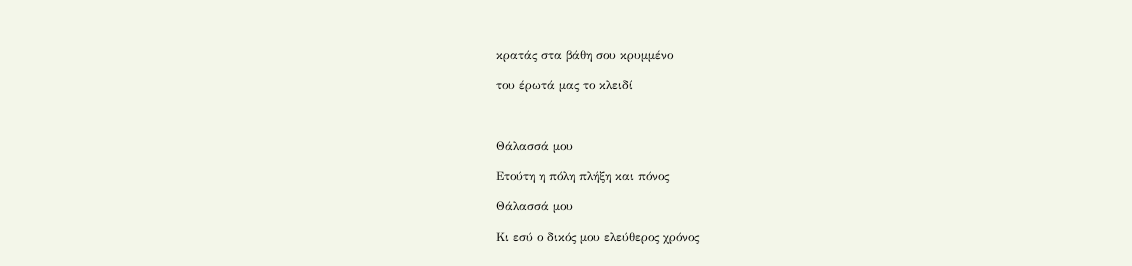κρατάς στα βάθη σου κρυμμένο

του έρωτά μας το κλειδί



Θάλασσά μου

Ετούτη η πόλη πλήξη και πόνος

Θάλασσά μου

Κι εσύ ο δικός μου ελεύθερος χρόνος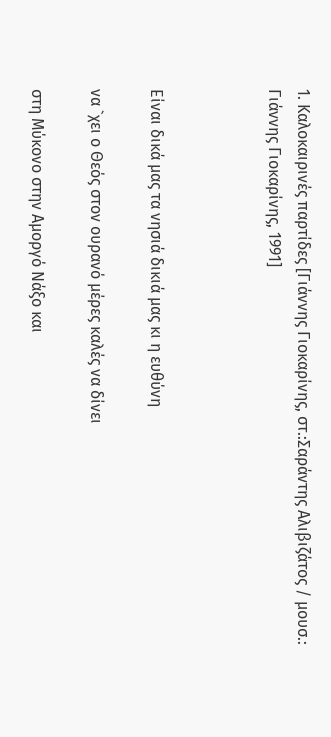1. Καλοκαιρινές παρτίδες [Γιάννης Γιοκαρίνης, στ.:Σαράντης Αλιβιζάτος / μουσ.: Γιάννης Γιοκαρίνης, 1991]



Είναι δικά μας τα νησιά δικιά μας κι η ευθύνη

να `χει ο Θεός στον ουρανό μέρες καλές να δίνει

στη Μύκονο στην Αμοργό Νάξο και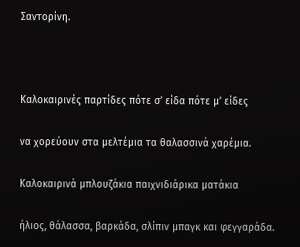Σαντορίνη.



Καλοκαιρινές παρτίδες πότε σ’ είδα πότε μ’ είδες

να χορεύουν στα μελτέμια τα θαλασσινά χαρέμια.

Καλοκαιρινά μπλουζάκια παιχνιδιάρικα ματάκια

ήλιος, θάλασσα, βαρκάδα, σλίπιν μπαγκ και φεγγαράδα.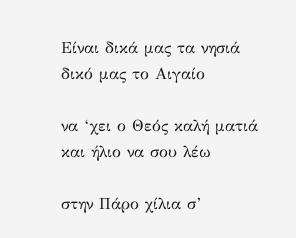Είναι δικά μας τα νησιά δικό μας το Αιγαίο

να ‘χει ο Θεός καλή ματιά και ήλιο να σου λέω

στην Πάρο χίλια σ’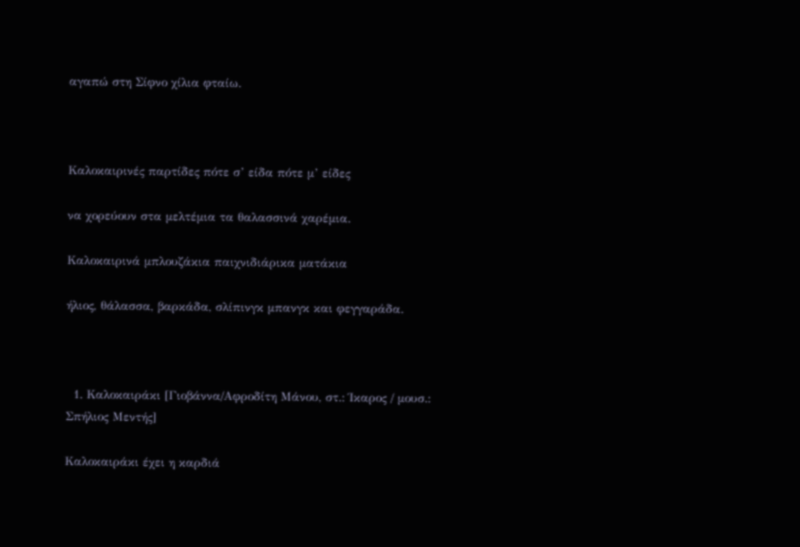αγαπώ στη Σίφνο χίλια φταίω.



Καλοκαιρινές παρτίδες πότε σ’ είδα πότε μ’ είδες

να χορεύουν στα μελτέμια τα θαλασσινά χαρέμια.

Καλοκαιρινά μπλουζάκια παιχνιδιάρικα ματάκια

ήλιος, θάλασσα, βαρκάδα, σλίπινγκ μπανγκ και φεγγαράδα.



  1. Καλοκαιράκι [Γιοβάννα/Αφροδίτη Μάνου, στ.: Ίκαρος / μουσ.: Σπήλιος Μεντής]

Καλοκαιράκι έχει η καρδιά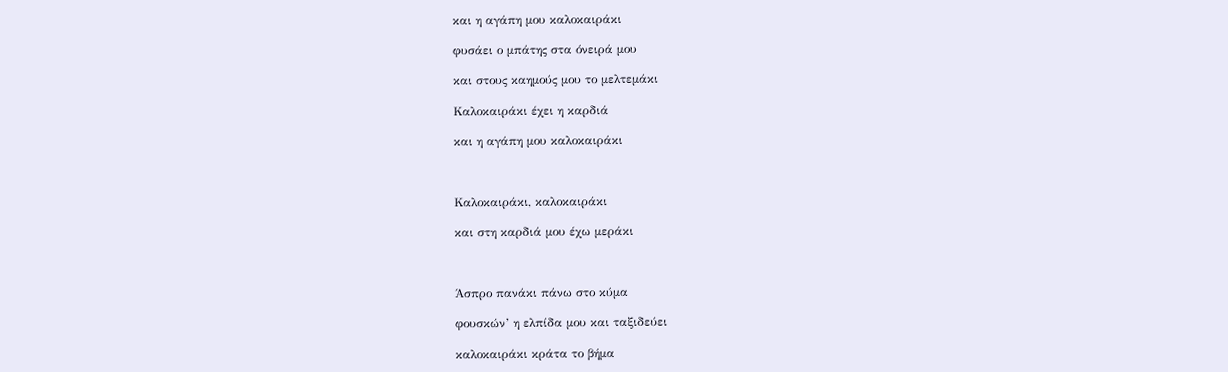και η αγάπη μου καλοκαιράκι

φυσάει ο μπάτης στα όνειρά μου

και στους καημούς μου το μελτεμάκι

Καλοκαιράκι έχει η καρδιά

και η αγάπη μου καλοκαιράκι



Καλοκαιράκι, καλοκαιράκι

και στη καρδιά μου έχω μεράκι



Άσπρο πανάκι πάνω στο κύμα

φουσκών’ η ελπίδα μου και ταξιδεύει

καλοκαιράκι κράτα το βήμα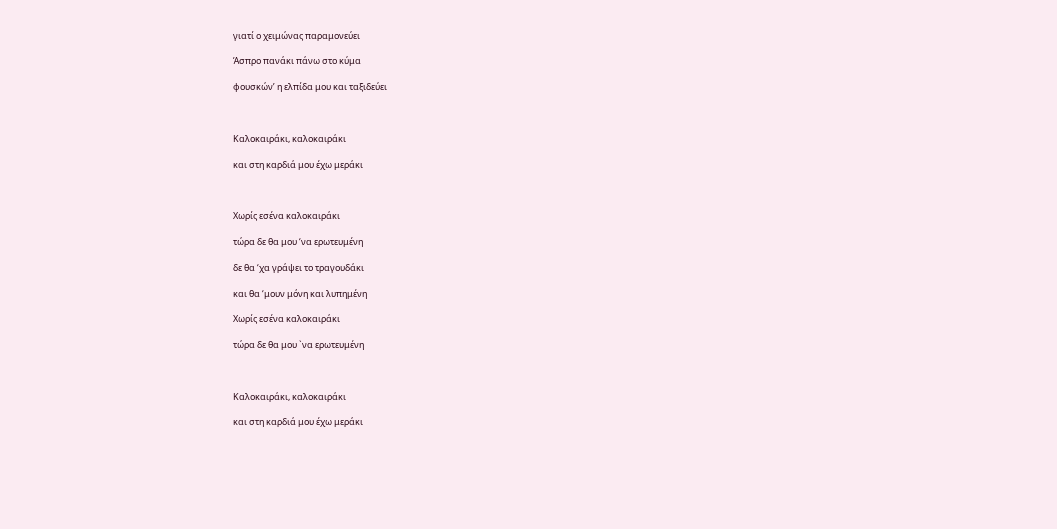γιατί ο χειμώνας παραμονεύει

Άσπρο πανάκι πάνω στο κύμα

φουσκών’ η ελπίδα μου και ταξιδεύει



Καλοκαιράκι, καλοκαιράκι

και στη καρδιά μου έχω μεράκι



Χωρίς εσένα καλοκαιράκι

τώρα δε θα μου ‘να ερωτευμένη

δε θα ‘χα γράψει το τραγουδάκι

και θα ‘μουν μόνη και λυπημένη

Χωρίς εσένα καλοκαιράκι

τώρα δε θα μου `να ερωτευμένη



Καλοκαιράκι, καλοκαιράκι

και στη καρδιά μου έχω μεράκι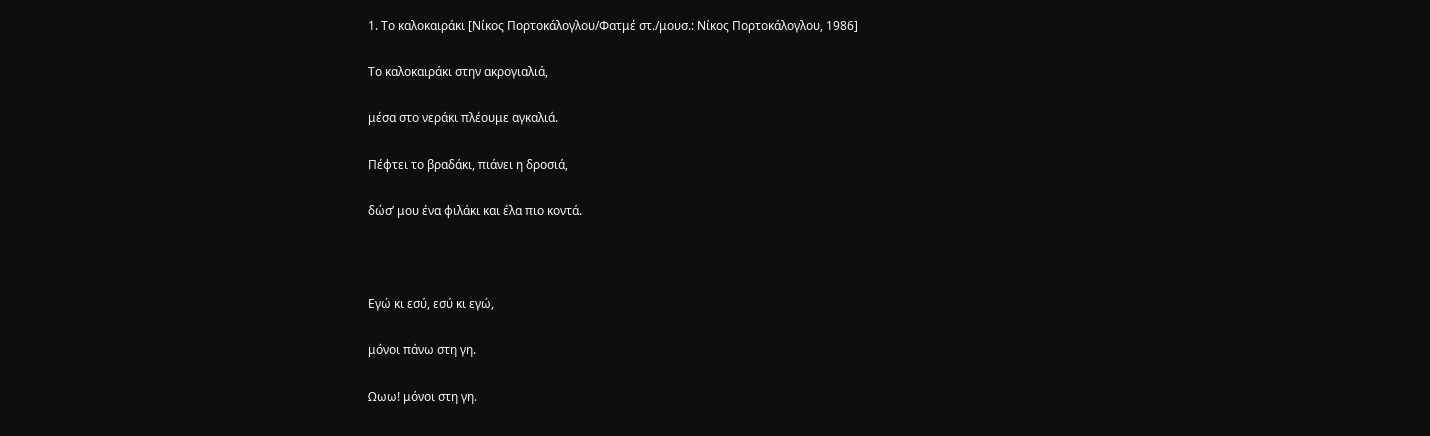1. Το καλοκαιράκι [Νίκος Πορτοκάλογλου/Φατμέ στ./μουσ.: Νίκος Πορτοκάλογλου, 1986]

Το καλοκαιράκι στην ακρογιαλιά,

μέσα στο νεράκι πλέουμε αγκαλιά.

Πέφτει το βραδάκι, πιάνει η δροσιά,

δώσ’ μου ένα φιλάκι και έλα πιο κοντά.



Εγώ κι εσύ, εσύ κι εγώ,

μόνοι πάνω στη γη.

Ωωω! μόνοι στη γη.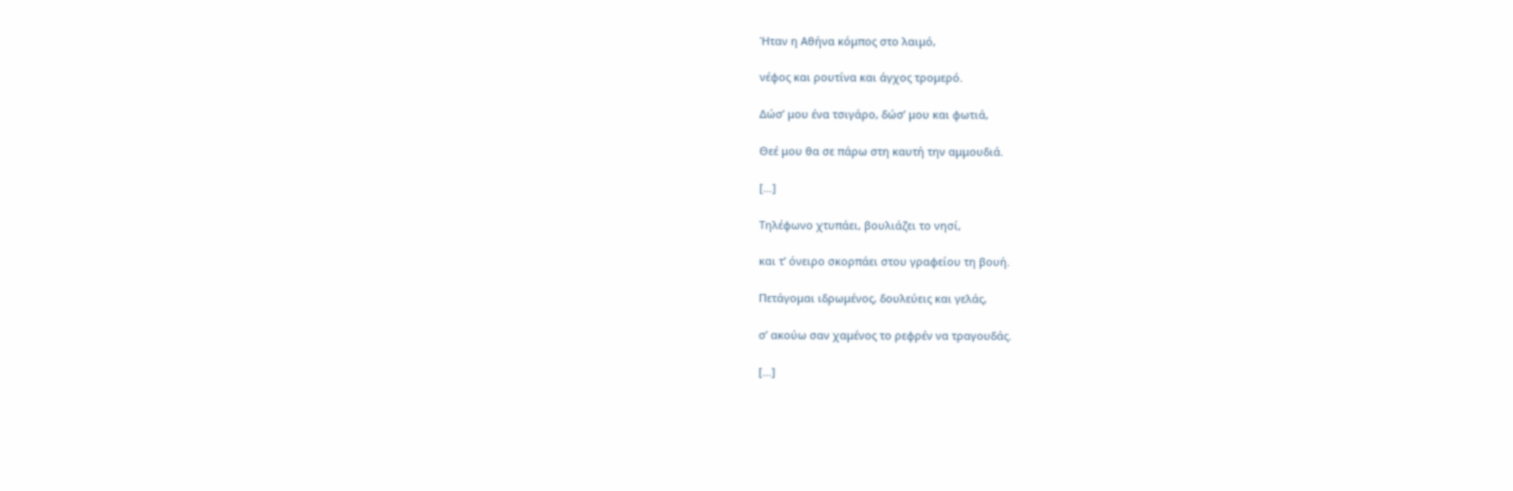Ήταν η Αθήνα κόμπος στο λαιμό,

νέφος και ρουτίνα και άγχος τρομερό.

Δώσ’ μου ένα τσιγάρο, δώσ’ μου και φωτιά,

Θεέ μου θα σε πάρω στη καυτή την αμμουδιά.

[…]

Τηλέφωνο χτυπάει, βουλιάζει το νησί,

και τ’ όνειρο σκορπάει στου γραφείου τη βουή.

Πετάγομαι ιδρωμένος, δουλεύεις και γελάς,

σ’ ακούω σαν χαμένος το ρεφρέν να τραγουδάς.

[…]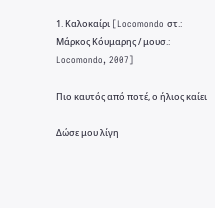1. Καλοκαίρι [Locomondo στ.: Μάρκος Κόυμαρης / μουσ.: Locomondo, 2007]

Πιο καυτός από ποτέ, ο ήλιος καίει

Δώσε μου λίγη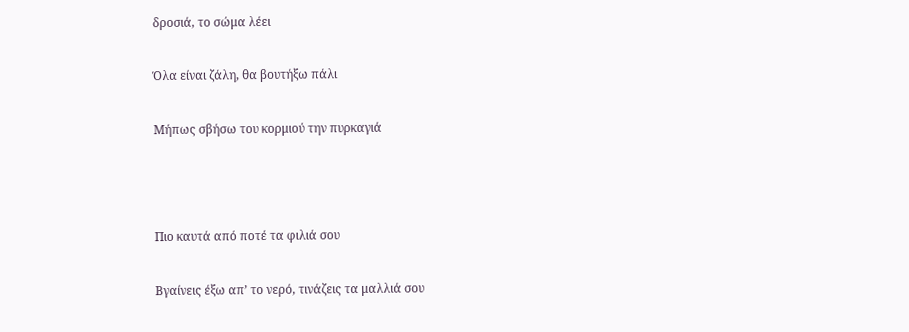δροσιά, το σώμα λέει

Όλα είναι ζάλη, θα βουτήξω πάλι

Μήπως σβήσω του κορμιού την πυρκαγιά



Πιο καυτά από ποτέ τα φιλιά σου

Βγαίνεις έξω απ’ το νερό, τινάζεις τα μαλλιά σου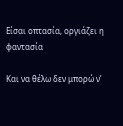Είσαι οπτασία, οργιάζει η φαντασία

Και να θέλω δεν μπορώ ν’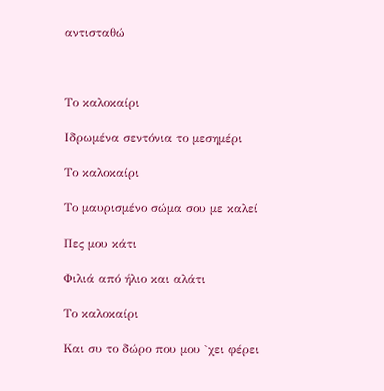αντισταθώ



Το καλοκαίρι

Ιδρωμένα σεντόνια το μεσημέρι

Το καλοκαίρι

Το μαυρισμένο σώμα σου με καλεί

Πες μου κάτι

Φιλιά από ήλιο και αλάτι

Το καλοκαίρι

Και συ το δώρο που μου `χει φέρει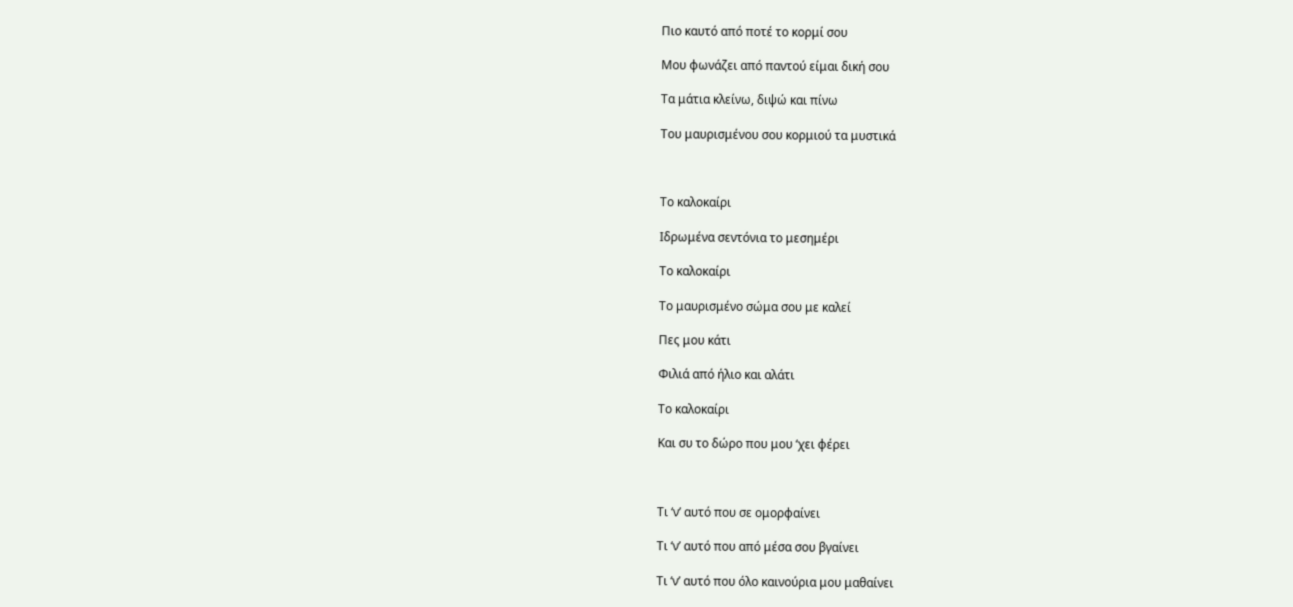Πιο καυτό από ποτέ το κορμί σου

Μου φωνάζει από παντού είμαι δική σου

Τα μάτια κλείνω, διψώ και πίνω

Του μαυρισμένου σου κορμιού τα μυστικά



Το καλοκαίρι

Ιδρωμένα σεντόνια το μεσημέρι

Το καλοκαίρι

Το μαυρισμένο σώμα σου με καλεί

Πες μου κάτι

Φιλιά από ήλιο και αλάτι

Το καλοκαίρι

Και συ το δώρο που μου ‘χει φέρει



Τι ‘ν’ αυτό που σε ομορφαίνει

Τι ‘ν’ αυτό που από μέσα σου βγαίνει

Τι ‘ν’ αυτό που όλο καινούρια μου μαθαίνει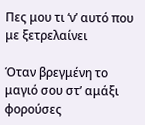Πες μου τι ‘ν’ αυτό που με ξετρελαίνει

Όταν βρεγμένη το μαγιό σου στ’ αμάξι φορούσες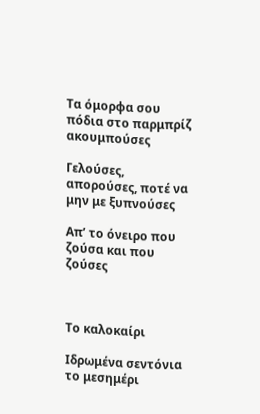Τα όμορφα σου πόδια στο παρμπρίζ ακουμπούσες

Γελούσες, απορούσες, ποτέ να μην με ξυπνούσες

Απ’ το όνειρο που ζούσα και που ζούσες



Το καλοκαίρι

Ιδρωμένα σεντόνια το μεσημέρι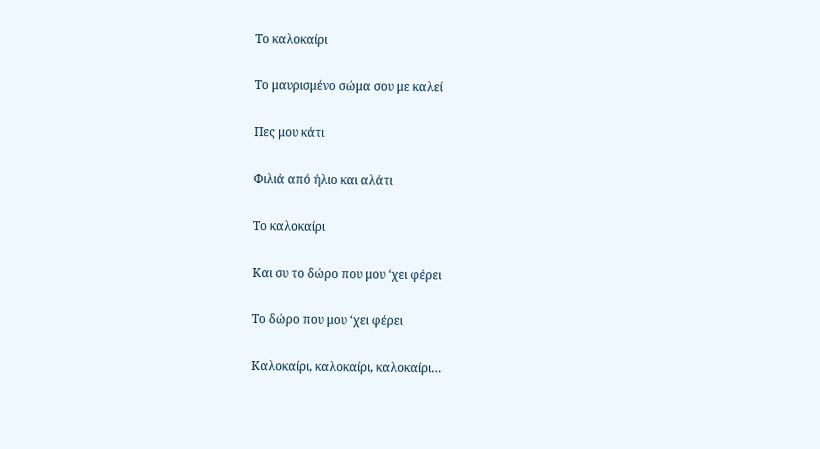Το καλοκαίρι

Το μαυρισμένο σώμα σου με καλεί

Πες μου κάτι

Φιλιά από ήλιο και αλάτι

Το καλοκαίρι

Και συ το δώρο που μου ‘χει φέρει

Το δώρο που μου ‘χει φέρει

Καλοκαίρι, καλοκαίρι, καλοκαίρι…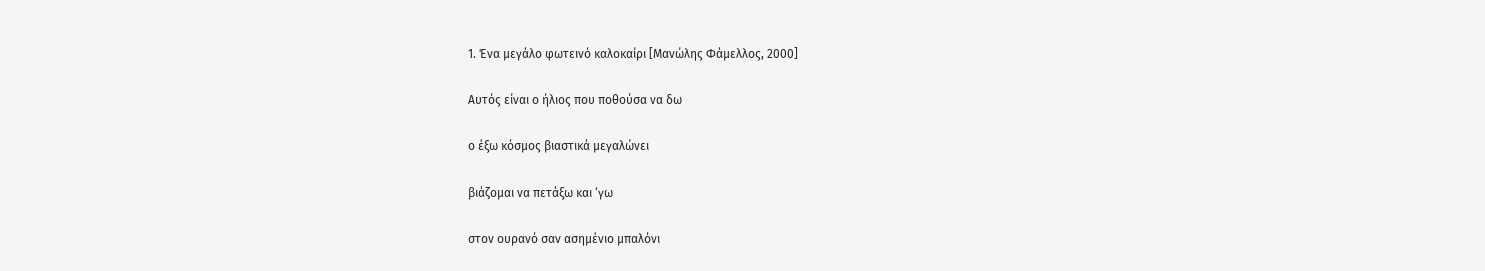1. Ένα μεγάλο φωτεινό καλοκαίρι [Μανώλης Φάμελλος, 2000]

Αυτός είναι ο ήλιος που ποθούσα να δω

ο έξω κόσμος βιαστικά μεγαλώνει

βιάζομαι να πετάξω και ‘γω

στον ουρανό σαν ασημένιο μπαλόνι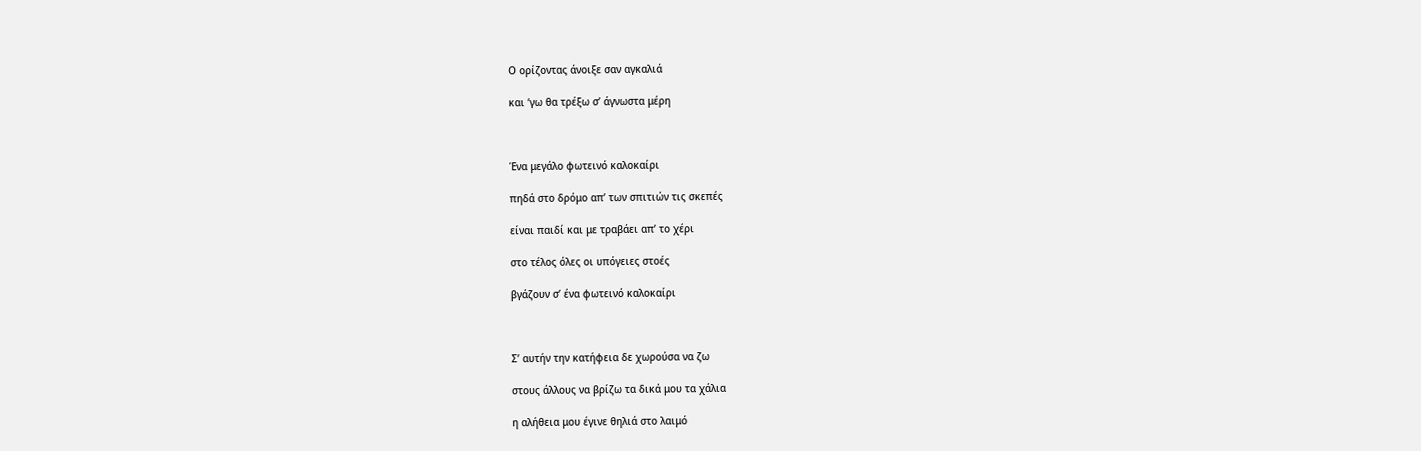Ο ορίζοντας άνοιξε σαν αγκαλιά

και ‘γω θα τρέξω σ’ άγνωστα μέρη



Ένα μεγάλο φωτεινό καλοκαίρι

πηδά στο δρόμο απ’ των σπιτιών τις σκεπές

είναι παιδί και με τραβάει απ’ το χέρι

στο τέλος όλες οι υπόγειες στοές

βγάζουν σ’ ένα φωτεινό καλοκαίρι



Σ’ αυτήν την κατήφεια δε χωρούσα να ζω

στους άλλους να βρίζω τα δικά μου τα χάλια

η αλήθεια μου έγινε θηλιά στο λαιμό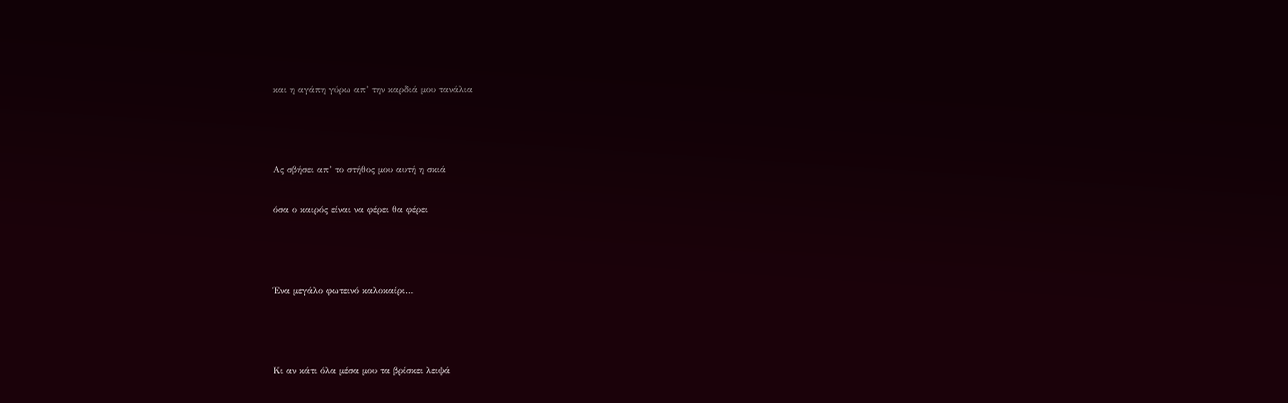και η αγάπη γύρω απ’ την καρδιά μου τανάλια



Ας σβήσει απ’ το στήθος μου αυτή η σκιά

όσα ο καιρός είναι να φέρει θα φέρει



Ένα μεγάλο φωτεινό καλοκαίρι…



Κι αν κάτι όλα μέσα μου τα βρίσκει λειψά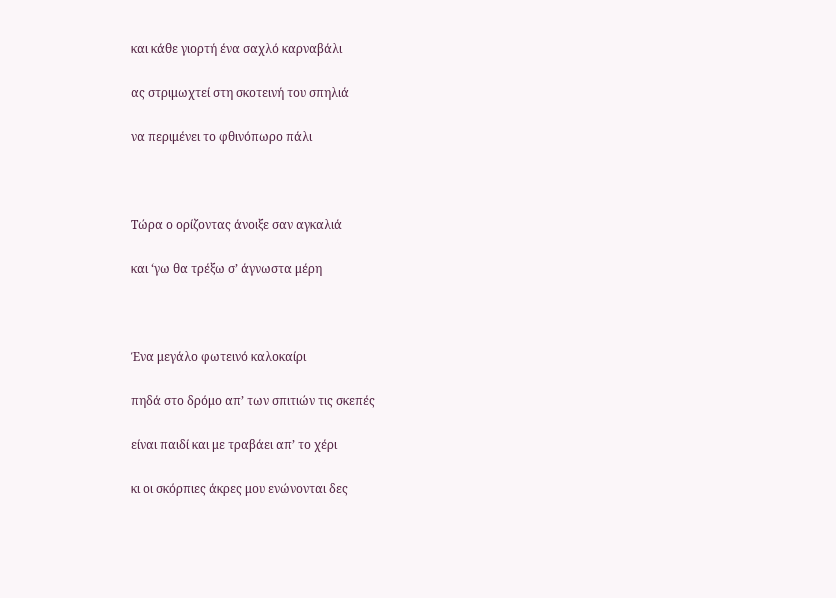και κάθε γιορτή ένα σαχλό καρναβάλι

ας στριμωχτεί στη σκοτεινή του σπηλιά

να περιμένει το φθινόπωρο πάλι



Τώρα ο ορίζοντας άνοιξε σαν αγκαλιά

και ‘γω θα τρέξω σ’ άγνωστα μέρη



Ένα μεγάλο φωτεινό καλοκαίρι

πηδά στο δρόμο απ’ των σπιτιών τις σκεπές

είναι παιδί και με τραβάει απ’ το χέρι

κι οι σκόρπιες άκρες μου ενώνονται δες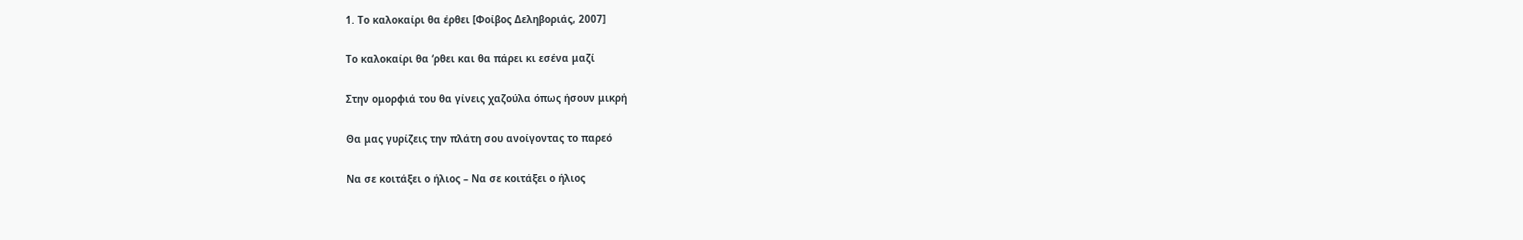1. Το καλοκαίρι θα έρθει [Φοίβος Δεληβοριάς, 2007]

Το καλοκαίρι θα ‘ρθει και θα πάρει κι εσένα μαζί

Στην ομορφιά του θα γίνεις χαζούλα όπως ήσουν μικρή

Θα μας γυρίζεις την πλάτη σου ανοίγοντας το παρεό

Να σε κοιτάξει ο ήλιος – Να σε κοιτάξει ο ήλιος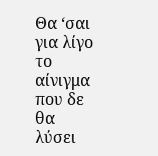Θα ‘σαι για λίγο το αίνιγμα που δε θα λύσει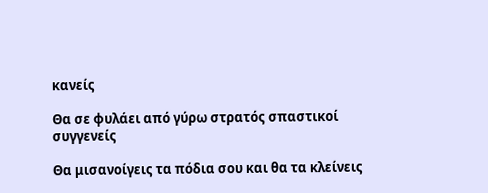κανείς

Θα σε φυλάει από γύρω στρατός σπαστικοί συγγενείς

Θα μισανοίγεις τα πόδια σου και θα τα κλείνεις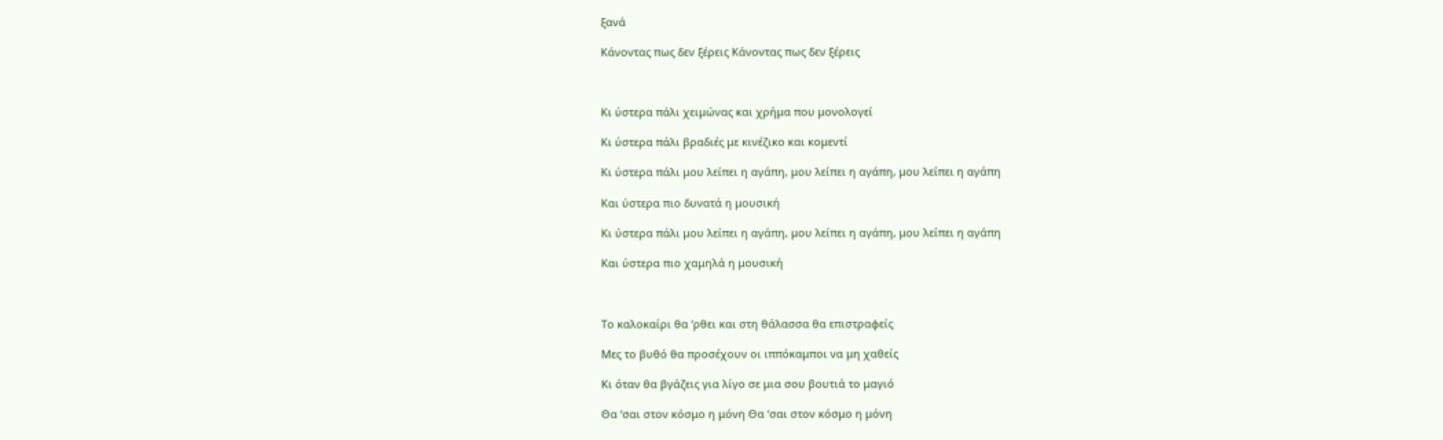ξανά

Κάνοντας πως δεν ξέρεις Κάνοντας πως δεν ξέρεις



Κι ύστερα πάλι χειμώνας και χρήμα που μονολογεί

Κι ύστερα πάλι βραδιές με κινέζικο και κομεντί

Κι ύστερα πάλι μου λείπει η αγάπη, μου λείπει η αγάπη, μου λείπει η αγάπη

Και ύστερα πιο δυνατά η μουσική

Κι ύστερα πάλι μου λείπει η αγάπη, μου λείπει η αγάπη, μου λείπει η αγάπη

Και ύστερα πιο χαμηλά η μουσική



Το καλοκαίρι θα ‘ρθει και στη θάλασσα θα επιστραφείς

Μες το βυθό θα προσέχουν οι ιππόκαμποι να μη χαθείς

Κι όταν θα βγάζεις για λίγο σε μια σου βουτιά το μαγιό

Θα ‘σαι στον κόσμο η μόνη Θα ‘σαι στον κόσμο η μόνη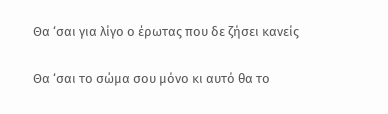Θα ‘σαι για λίγο ο έρωτας που δε ζήσει κανείς

Θα ‘σαι το σώμα σου μόνο κι αυτό θα το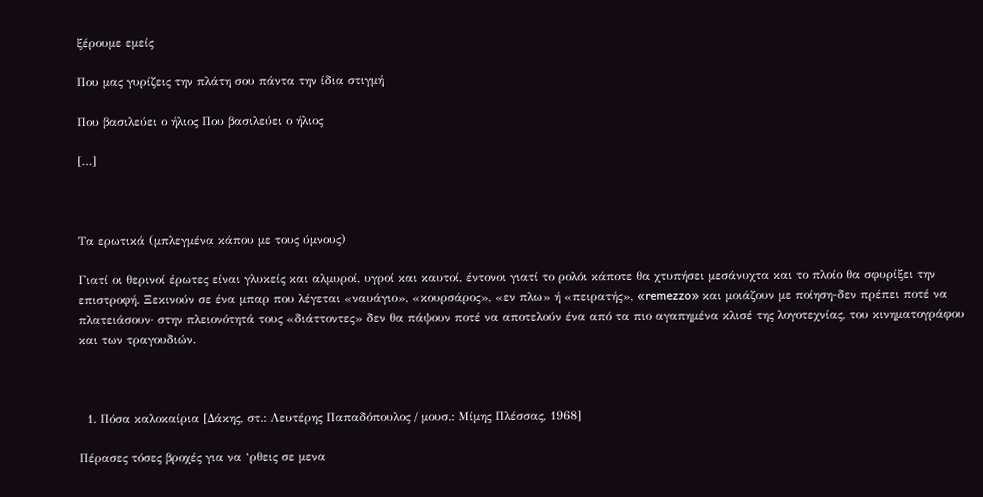ξέρουμε εμείς

Που μας γυρίζεις την πλάτη σου πάντα την ίδια στιγμή

Που βασιλεύει ο ήλιος Που βασιλεύει ο ήλιος

[…]



Τα ερωτικά (μπλεγμένα κάπου με τους ύμνους)

Γιατί οι θερινοί έρωτες είναι γλυκείς και αλμυροί, υγροί και καυτοί, έντονοι γιατί το ρολόι κάποτε θα χτυπήσει μεσάνυχτα και το πλοίο θα σφυρίξει την επιστροφή. Ξεκινούν σε ένα μπαρ που λέγεται «ναυάγιο», «κουρσάρος», «εν πλω» ή «πειρατής», «remezzo» και μοιάζουν με ποίηση-δεν πρέπει ποτέ να πλατειάσουν· στην πλειονότητά τους «διάττοντες» δεν θα πάψουν ποτέ να αποτελούν ένα από τα πιο αγαπημένα κλισέ της λογοτεχνίας, του κινηματογράφου και των τραγουδιών.



  1. Πόσα καλοκαίρια [Δάκης, στ.: Λευτέρης Παπαδόπουλος / μουσ.: Μίμης Πλέσσας, 1968]

Πέρασες τόσες βροχές για να ‘ρθεις σε μενα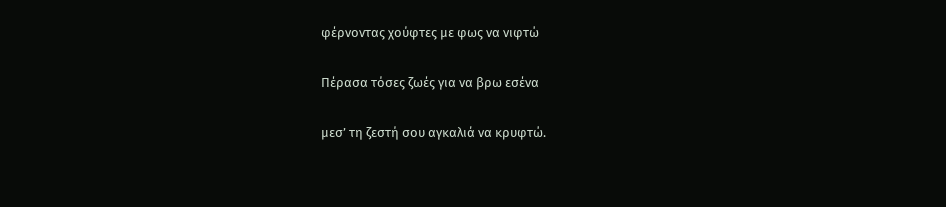φέρνοντας χούφτες με φως να νιφτώ

Πέρασα τόσες ζωές για να βρω εσένα

μεσ’ τη ζεστή σου αγκαλιά να κρυφτώ.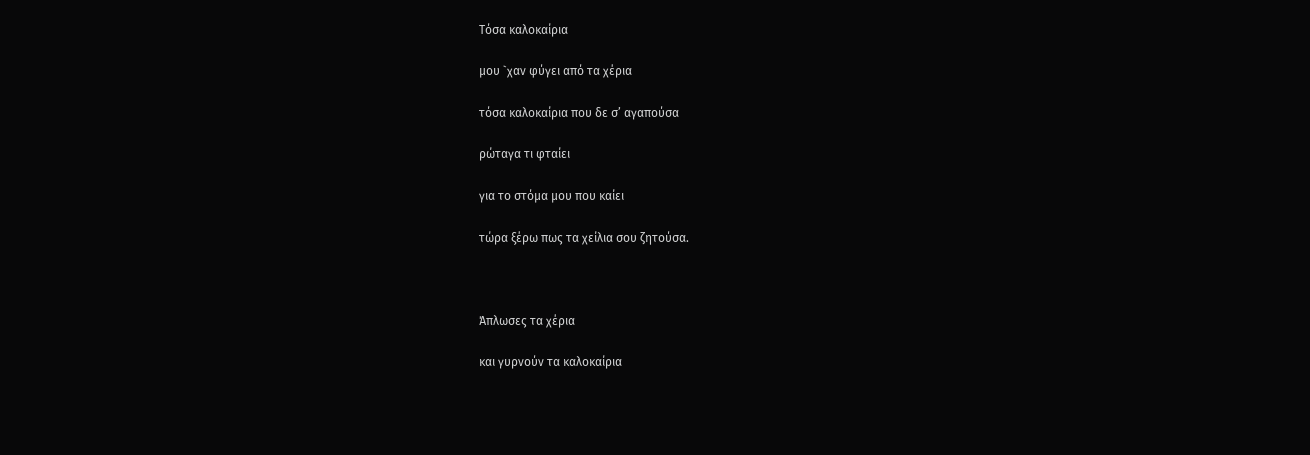Τόσα καλοκαίρια

μου `χαν φύγει από τα χέρια

τόσα καλοκαίρια που δε σ’ αγαπούσα

ρώταγα τι φταίει

για το στόμα μου που καίει

τώρα ξέρω πως τα χείλια σου ζητούσα.



Άπλωσες τα χέρια

και γυρνούν τα καλοκαίρια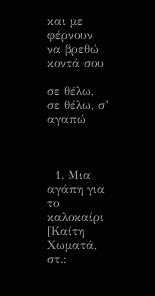και με φέρνουν να βρεθώ κοντά σου

σε θέλω, σε θέλω, σ’ αγαπώ



  1. Μια αγάπη για το καλοκαίρι [Καίτη Χωματά, στ.: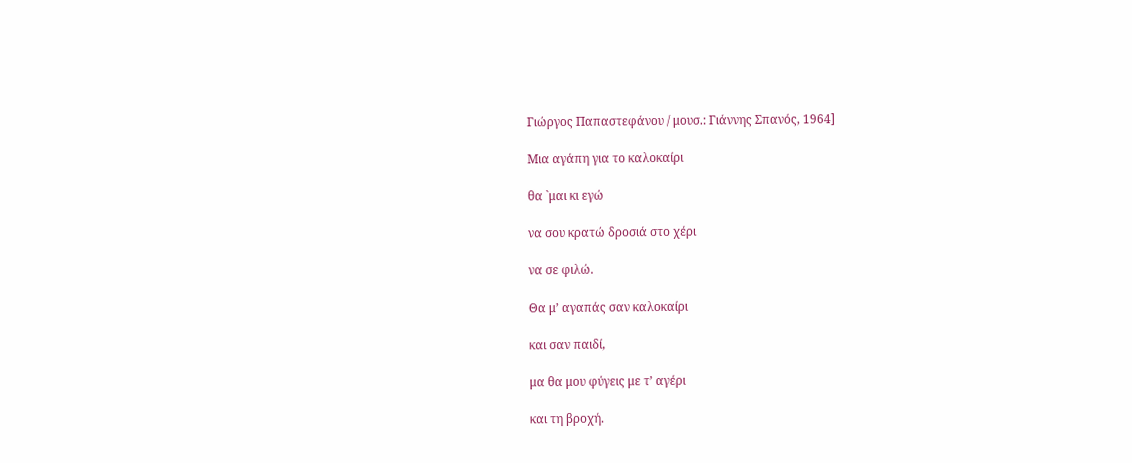Γιώργος Παπαστεφάνου / μουσ.: Γιάννης Σπανός, 1964]

Μια αγάπη για το καλοκαίρι

θα `μαι κι εγώ

να σου κρατώ δροσιά στο χέρι

να σε φιλώ.

Θα μ’ αγαπάς σαν καλοκαίρι

και σαν παιδί,

μα θα μου φύγεις με τ’ αγέρι

και τη βροχή.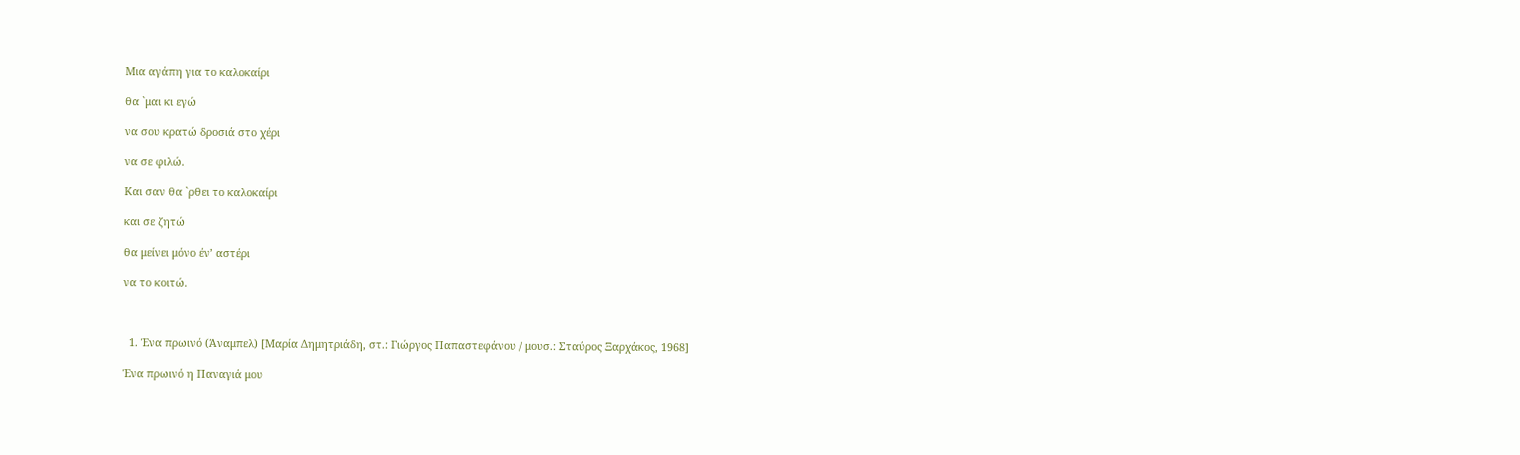Μια αγάπη για το καλοκαίρι

θα `μαι κι εγώ

να σου κρατώ δροσιά στο χέρι

να σε φιλώ.

Και σαν θα `ρθει το καλοκαίρι

και σε ζητώ

θα μείνει μόνο έν’ αστέρι

να το κοιτώ.



  1. Ένα πρωινό (Άναμπελ) [Μαρία Δημητριάδη, στ.: Γιώργος Παπαστεφάνου / μουσ.: Σταύρος Ξαρχάκος, 1968]

Ένα πρωινό η Παναγιά μου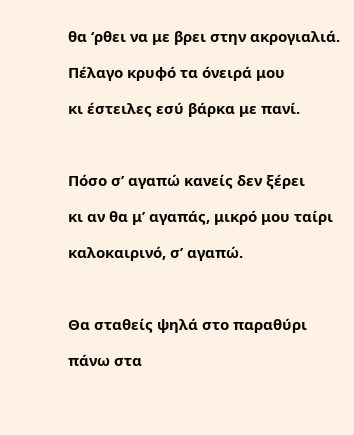θα ‘ρθει να με βρει στην ακρογιαλιά.

Πέλαγο κρυφό τα όνειρά μου

κι έστειλες εσύ βάρκα με πανί.



Πόσο σ’ αγαπώ κανείς δεν ξέρει

κι αν θα μ’ αγαπάς, μικρό μου ταίρι

καλοκαιρινό, σ’ αγαπώ.



Θα σταθείς ψηλά στο παραθύρι

πάνω στα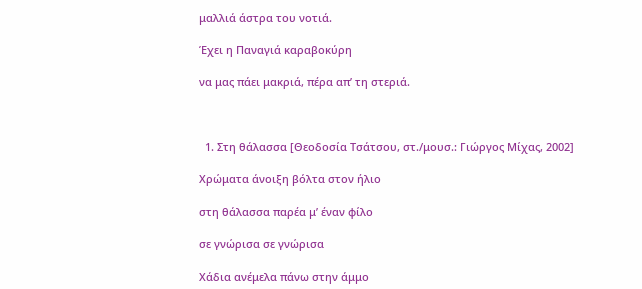μαλλιά άστρα του νοτιά.

Έχει η Παναγιά καραβοκύρη

να μας πάει μακριά, πέρα απ’ τη στεριά.



  1. Στη θάλασσα [Θεοδοσία Τσάτσου, στ./μουσ.: Γιώργος Μίχας, 2002]

Χρώματα άνοιξη βόλτα στον ήλιο

στη θάλασσα παρέα μ’ έναν φίλο

σε γνώρισα σε γνώρισα

Χάδια ανέμελα πάνω στην άμμο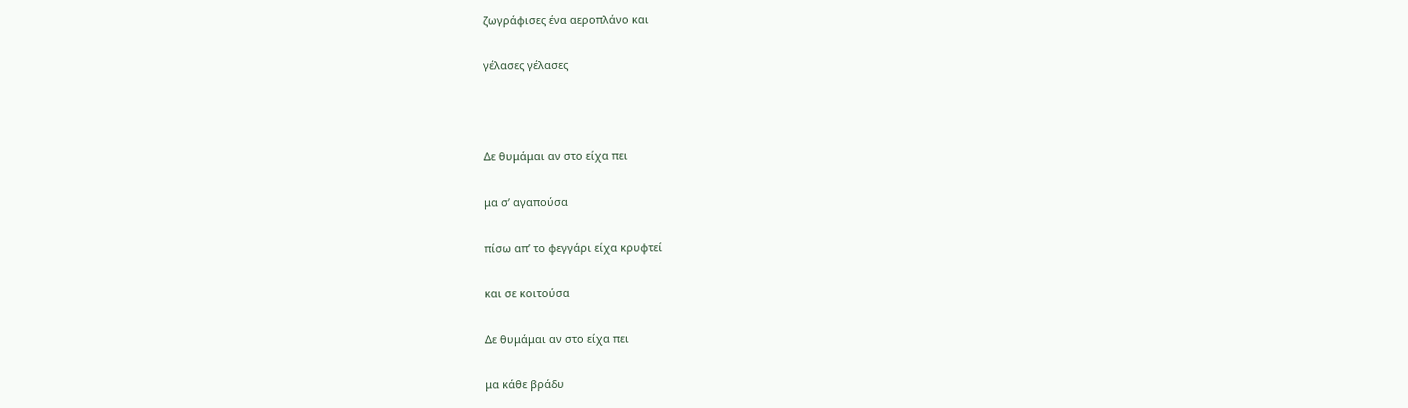ζωγράφισες ένα αεροπλάνο και

γέλασες γέλασες



Δε θυμάμαι αν στο είχα πει

μα σ’ αγαπούσα

πίσω απ’ το φεγγάρι είχα κρυφτεί

και σε κοιτούσα

Δε θυμάμαι αν στο είχα πει

μα κάθε βράδυ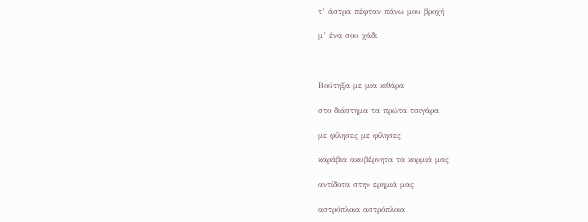τ’ άστρα πέφταν πάνω μου βροχή

μ’ ένα σου χάδι



Βούτηξα με μια κιθάρα

στο διάστημα τα πρώτα τσιγάρα

με φίλησες με φίλησες

καράβια ακυβέρνητα τα κορμιά μας

αντίδοτα στην ερημιά μας

αστρόπλοια αστρόπλοια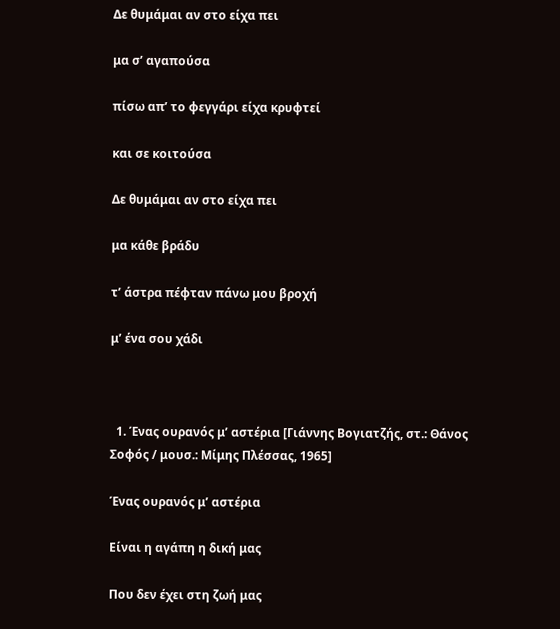Δε θυμάμαι αν στο είχα πει

μα σ’ αγαπούσα

πίσω απ’ το φεγγάρι είχα κρυφτεί

και σε κοιτούσα

Δε θυμάμαι αν στο είχα πει

μα κάθε βράδυ

τ’ άστρα πέφταν πάνω μου βροχή

μ’ ένα σου χάδι



  1. Ένας ουρανός μ’ αστέρια [Γιάννης Βογιατζής, στ.: Θάνος Σοφός / μουσ.: Μίμης Πλέσσας, 1965]

Ένας ουρανός μ’ αστέρια

Είναι η αγάπη η δική μας

Που δεν έχει στη ζωή μας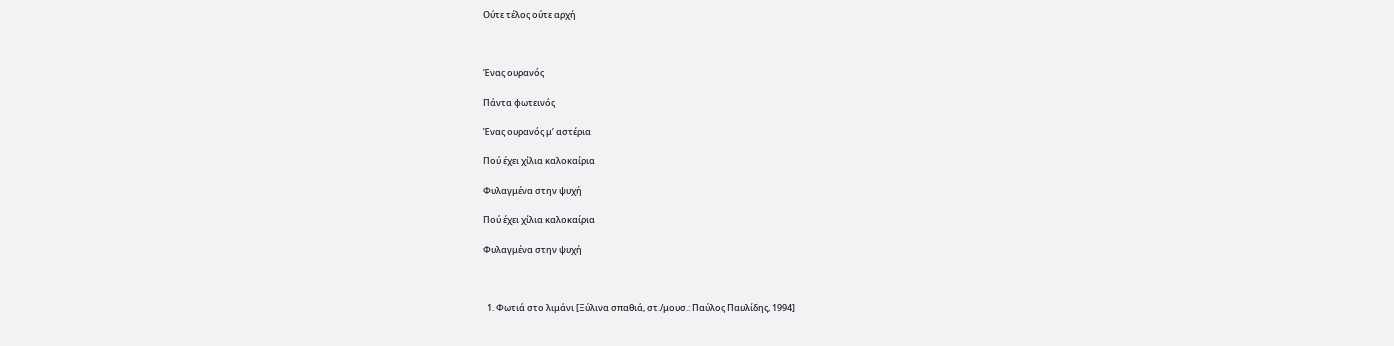Ούτε τέλος ούτε αρχή



Ένας ουρανός

Πάντα φωτεινός

Ένας ουρανός μ’ αστέρια

Πού έχει χίλια καλοκαίρια

Φυλαγμένα στην ψυχή

Πού έχει χίλια καλοκαίρια

Φυλαγμένα στην ψυχή



  1. Φωτιά στο λιμάνι [Ξύλινα σπαθιά, στ./μουσ.: Παύλος Παυλίδης, 1994]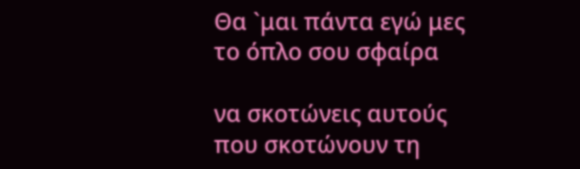Θα `μαι πάντα εγώ μες το όπλο σου σφαίρα

να σκοτώνεις αυτούς που σκοτώνουν τη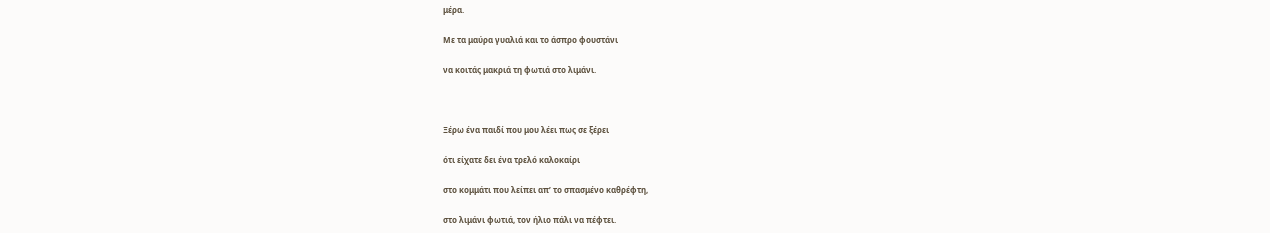μέρα.

Με τα μαύρα γυαλιά και το άσπρο φουστάνι

να κοιτάς μακριά τη φωτιά στο λιμάνι.



Ξέρω ένα παιδί που μου λέει πως σε ξέρει

ότι είχατε δει ένα τρελό καλοκαίρι

στο κομμάτι που λείπει απ’ το σπασμένο καθρέφτη,

στο λιμάνι φωτιά, τον ήλιο πάλι να πέφτει.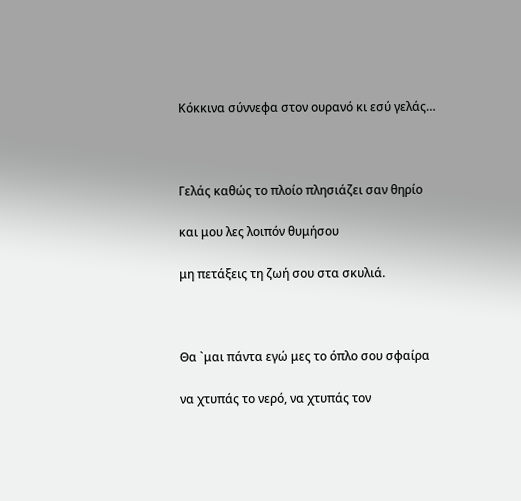Κόκκινα σύννεφα στον ουρανό κι εσύ γελάς…



Γελάς καθώς το πλοίο πλησιάζει σαν θηρίο

και μου λες λοιπόν θυμήσου

μη πετάξεις τη ζωή σου στα σκυλιά.



Θα `μαι πάντα εγώ μες το όπλο σου σφαίρα

να χτυπάς το νερό, να χτυπάς τον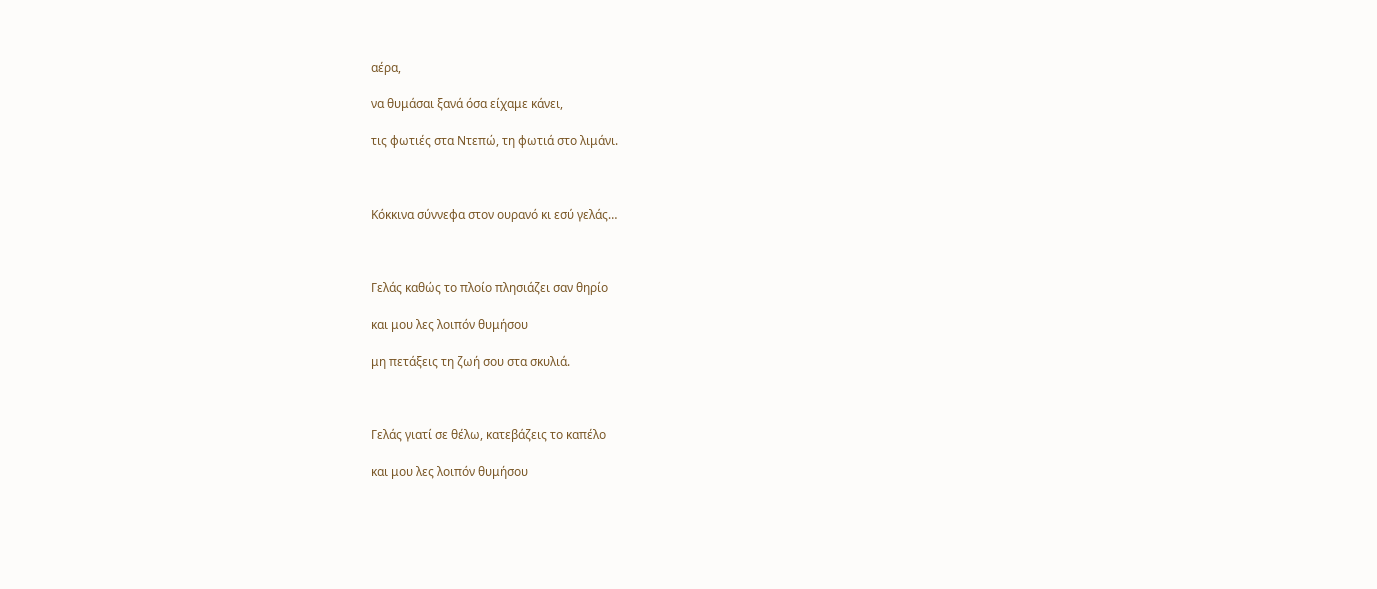αέρα,

να θυμάσαι ξανά όσα είχαμε κάνει,

τις φωτιές στα Ντεπώ, τη φωτιά στο λιμάνι.



Κόκκινα σύννεφα στον ουρανό κι εσύ γελάς…



Γελάς καθώς το πλοίο πλησιάζει σαν θηρίο

και μου λες λοιπόν θυμήσου

μη πετάξεις τη ζωή σου στα σκυλιά.



Γελάς γιατί σε θέλω, κατεβάζεις το καπέλο

και μου λες λοιπόν θυμήσου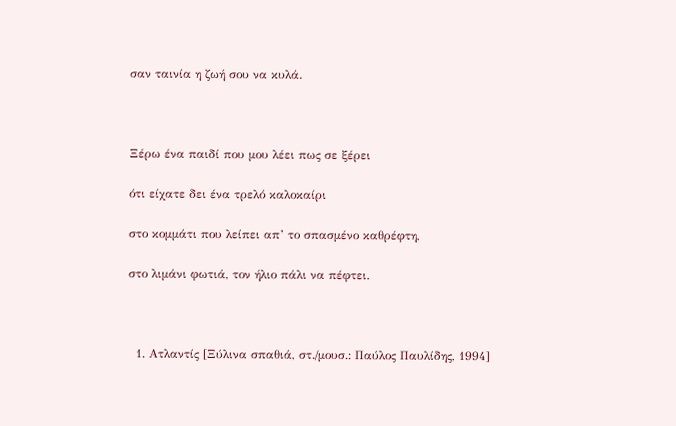σαν ταινία η ζωή σου να κυλά.



Ξέρω ένα παιδί που μου λέει πως σε ξέρει

ότι είχατε δει ένα τρελό καλοκαίρι

στο κομμάτι που λείπει απ’ το σπασμένο καθρέφτη,

στο λιμάνι φωτιά, τον ήλιο πάλι να πέφτει.



  1. Ατλαντίς [Ξύλινα σπαθιά, στ./μουσ.: Παύλος Παυλίδης, 1994]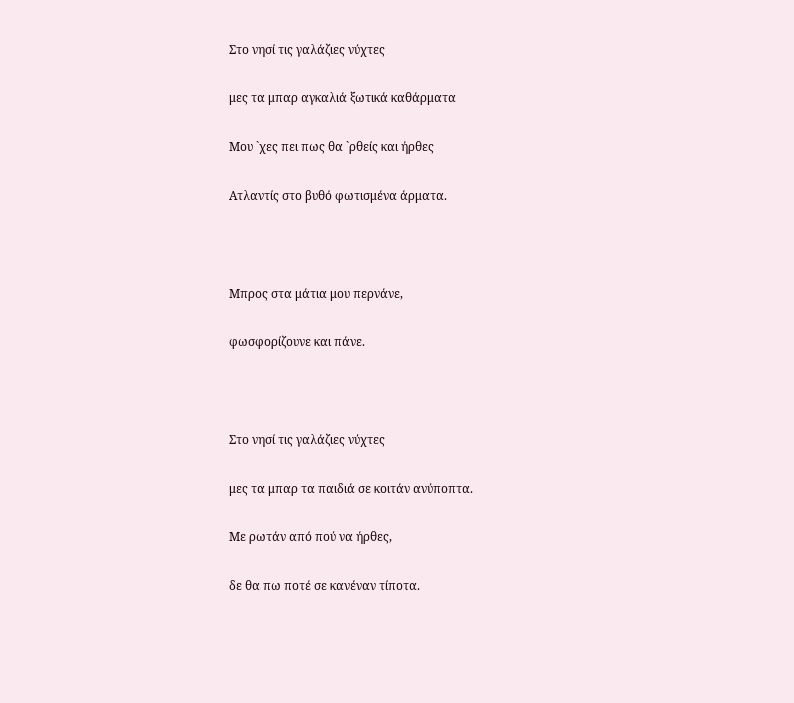Στο νησί τις γαλάζιες νύχτες

μες τα μπαρ αγκαλιά ξωτικά καθάρματα

Μου `χες πει πως θα `ρθείς και ήρθες

Ατλαντίς στο βυθό φωτισμένα άρματα.



Μπρος στα μάτια μου περνάνε,

φωσφορίζουνε και πάνε.



Στο νησί τις γαλάζιες νύχτες

μες τα μπαρ τα παιδιά σε κοιτάν ανύποπτα.

Με ρωτάν από πού να ήρθες,

δε θα πω ποτέ σε κανέναν τίποτα.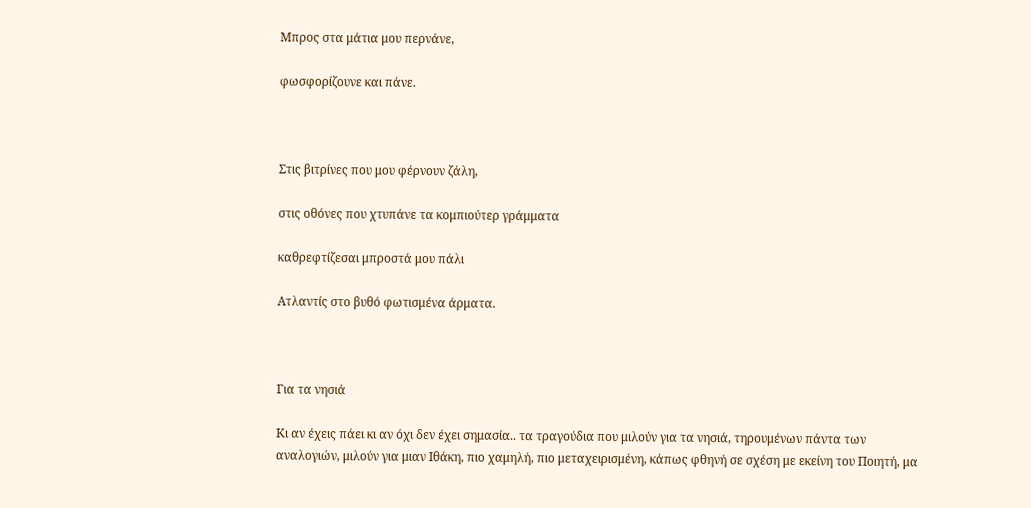Μπρος στα μάτια μου περνάνε,

φωσφορίζουνε και πάνε.



Στις βιτρίνες που μου φέρνουν ζάλη,

στις οθόνες που χτυπάνε τα κομπιούτερ γράμματα

καθρεφτίζεσαι μπροστά μου πάλι

Ατλαντίς στο βυθό φωτισμένα άρματα.



Για τα νησιά

Κι αν έχεις πάει κι αν όχι δεν έχει σημασία.. τα τραγούδια που μιλούν για τα νησιά, τηρουμένων πάντα των αναλογιών, μιλούν για μιαν Ιθάκη, πιο χαμηλή, πιο μεταχειρισμένη, κάπως φθηνή σε σχέση με εκείνη του Ποιητή, μα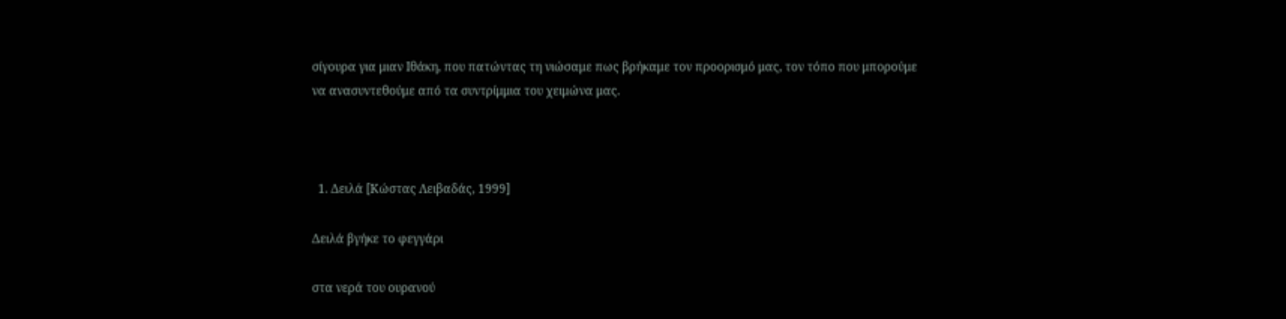σίγουρα για μιαν Ιθάκη, που πατώντας τη νιώσαμε πως βρήκαμε τον προορισμό μας, τον τόπο που μπορούμε να ανασυντεθούμε από τα συντρίμμια του χειμώνα μας.



  1. Δειλά [Κώστας Λειβαδάς, 1999]

Δειλά βγήκε το φεγγάρι

στα νερά του ουρανού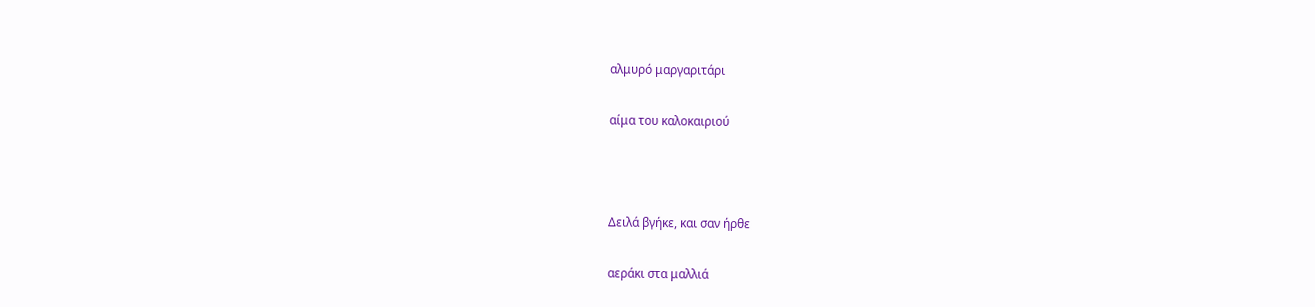αλμυρό μαργαριτάρι

αίμα του καλοκαιριού



Δειλά βγήκε, και σαν ήρθε

αεράκι στα μαλλιά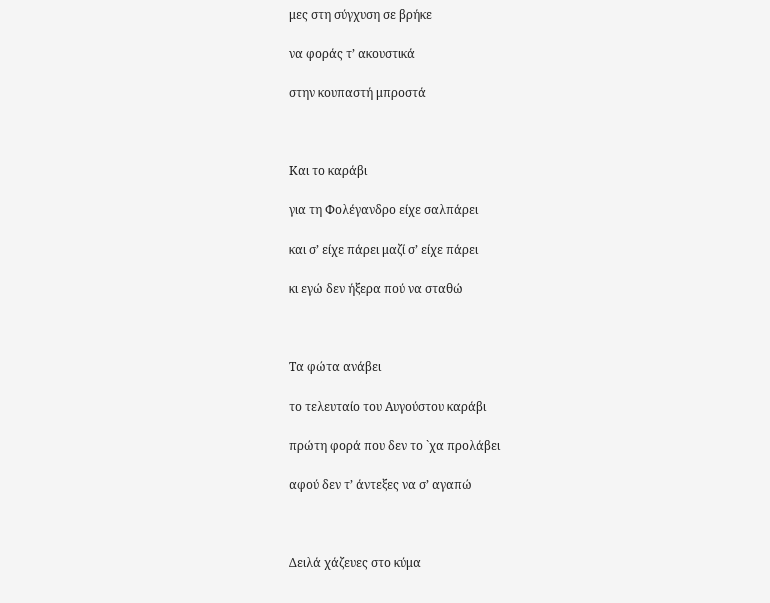μες στη σύγχυση σε βρήκε

να φοράς τ’ ακουστικά

στην κουπαστή μπροστά



Και το καράβι

για τη Φολέγανδρο είχε σαλπάρει

και σ’ είχε πάρει μαζί σ’ είχε πάρει

κι εγώ δεν ήξερα πού να σταθώ



Τα φώτα ανάβει

το τελευταίο του Αυγούστου καράβι

πρώτη φορά που δεν το `χα προλάβει

αφού δεν τ’ άντεξες να σ’ αγαπώ



Δειλά χάζευες στο κύμα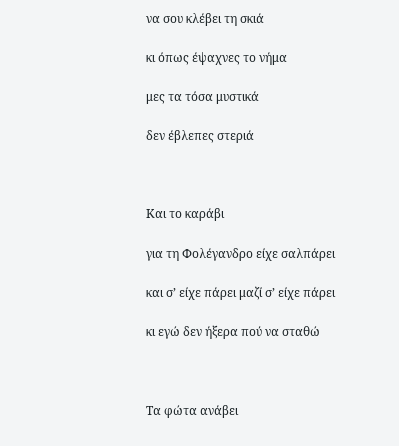να σου κλέβει τη σκιά

κι όπως έψαχνες το νήμα

μες τα τόσα μυστικά

δεν έβλεπες στεριά



Και το καράβι

για τη Φολέγανδρο είχε σαλπάρει

και σ’ είχε πάρει μαζί σ’ είχε πάρει

κι εγώ δεν ήξερα πού να σταθώ



Τα φώτα ανάβει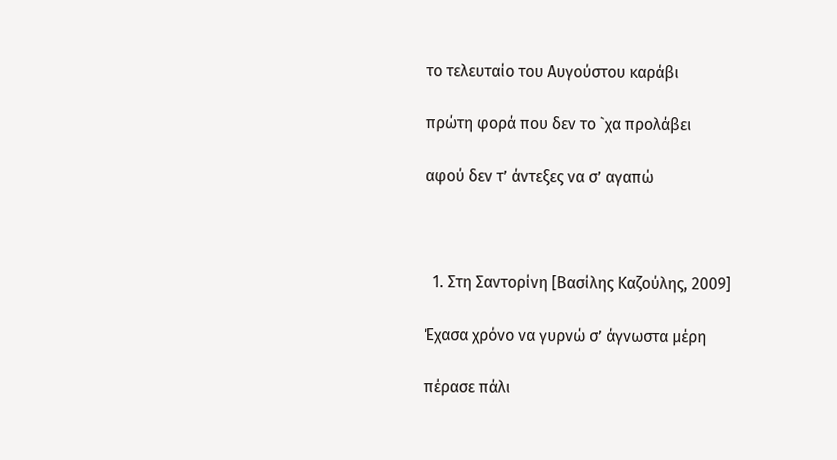το τελευταίο του Αυγούστου καράβι

πρώτη φορά που δεν το `χα προλάβει

αφού δεν τ’ άντεξες να σ’ αγαπώ



  1. Στη Σαντορίνη [Βασίλης Καζούλης, 2009]

Έχασα χρόνο να γυρνώ σ’ άγνωστα μέρη

πέρασε πάλι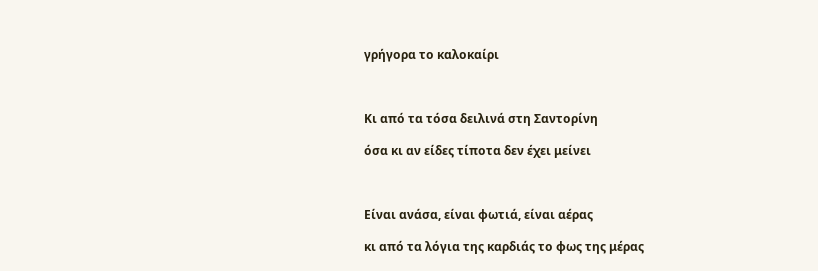γρήγορα το καλοκαίρι



Κι από τα τόσα δειλινά στη Σαντορίνη

όσα κι αν είδες τίποτα δεν έχει μείνει



Είναι ανάσα, είναι φωτιά, είναι αέρας

κι από τα λόγια της καρδιάς το φως της μέρας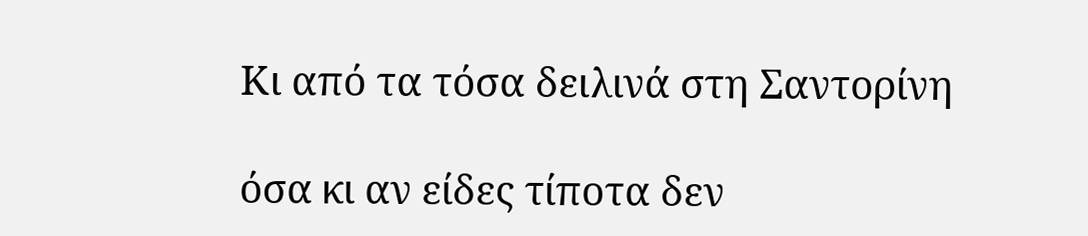Κι από τα τόσα δειλινά στη Σαντορίνη

όσα κι αν είδες τίποτα δεν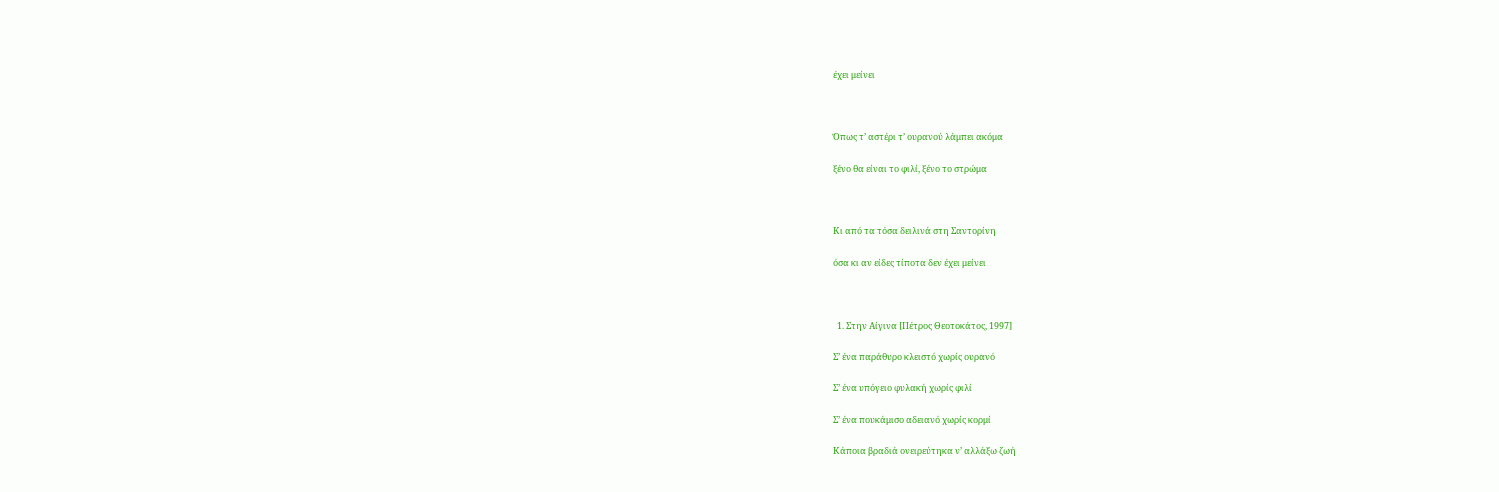έχει μείνει



Όπως τ’ αστέρι τ’ ουρανού λάμπει ακόμα

ξένο θα είναι το φιλί, ξένο το στρώμα



Κι από τα τόσα δειλινά στη Σαντορίνη

όσα κι αν είδες τίποτα δεν έχει μείνει



  1. Στην Αίγινα [Πέτρος Θεοτοκάτος, 1997]

Σ’ ένα παράθυρο κλειστό χωρίς ουρανό

Σ’ ένα υπόγειο φυλακή χωρίς φιλί

Σ’ ένα πουκάμισο αδειανό χωρίς κορμί

Κάποια βραδιά ονειρεύτηκα ν’ αλλάξω ζωή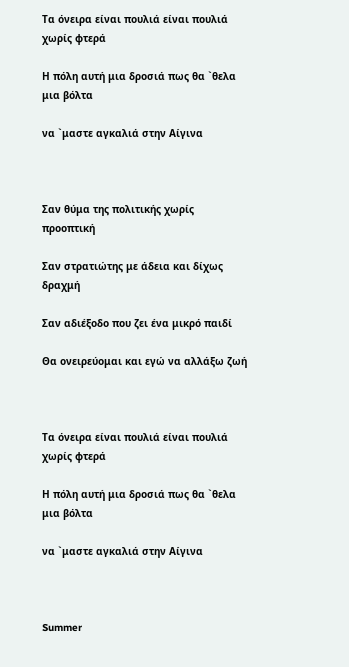Τα όνειρα είναι πουλιά είναι πουλιά χωρίς φτερά

Η πόλη αυτή μια δροσιά πως θα `θελα μια βόλτα

να `μαστε αγκαλιά στην Αίγινα



Σαν θύμα της πολιτικής χωρίς προοπτική

Σαν στρατιώτης με άδεια και δίχως δραχμή

Σαν αδιέξοδο που ζει ένα μικρό παιδί

Θα ονειρεύομαι και εγώ να αλλάξω ζωή



Τα όνειρα είναι πουλιά είναι πουλιά χωρίς φτερά

Η πόλη αυτή μια δροσιά πως θα `θελα μια βόλτα

να `μαστε αγκαλιά στην Αίγινα



Summer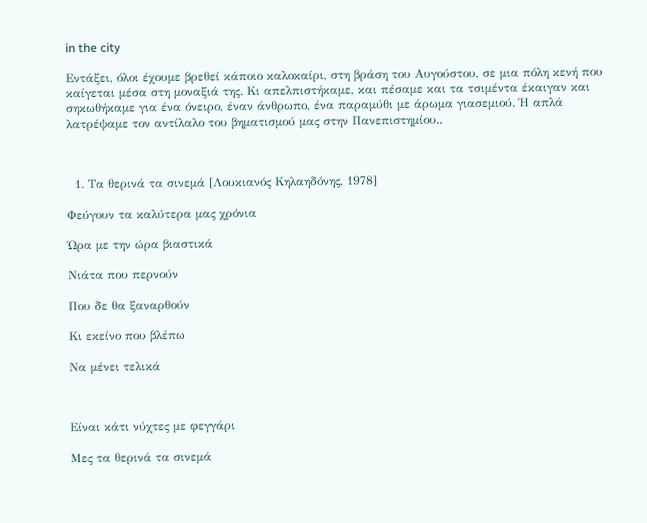in the city

Εντάξει, όλοι έχουμε βρεθεί κάποιο καλοκαίρι, στη βράση του Αυγούστου, σε μια πόλη κενή που καίγεται μέσα στη μοναξιά της. Κι απελπιστήκαμε, και πέσαμε και τα τσιμέντα έκαιγαν και σηκωθήκαμε για ένα όνειρο, έναν άνθρωπο, ένα παραμύθι με άρωμα γιασεμιού. Ή απλά λατρέψαμε τον αντίλαλο του βηματισμού μας στην Πανεπιστημίου..



  1. Τα θερινά τα σινεμά [Λουκιανός Κηλαηδόνης, 1978]

Φεύγουν τα καλύτερα μας χρόνια

Ώρα με την ώρα βιαστικά

Νιάτα που περνούν

Που δε θα ξαναρθούν

Κι εκείνο που βλέπω

Να μένει τελικά



Είναι κάτι νύχτες με φεγγάρι

Μες τα θερινά τα σινεμά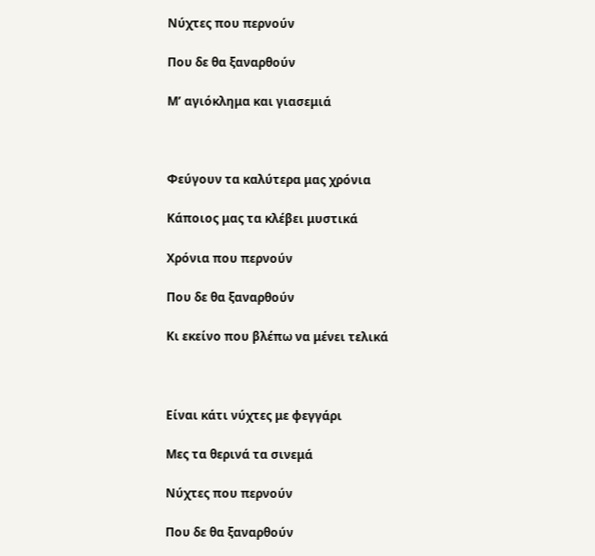Νύχτες που περνούν

Που δε θα ξαναρθούν

Μ’ αγιόκλημα και γιασεμιά



Φεύγουν τα καλύτερα μας χρόνια

Κάποιος μας τα κλέβει μυστικά

Χρόνια που περνούν

Που δε θα ξαναρθούν

Κι εκείνο που βλέπω να μένει τελικά



Είναι κάτι νύχτες με φεγγάρι

Μες τα θερινά τα σινεμά

Νύχτες που περνούν

Που δε θα ξαναρθούν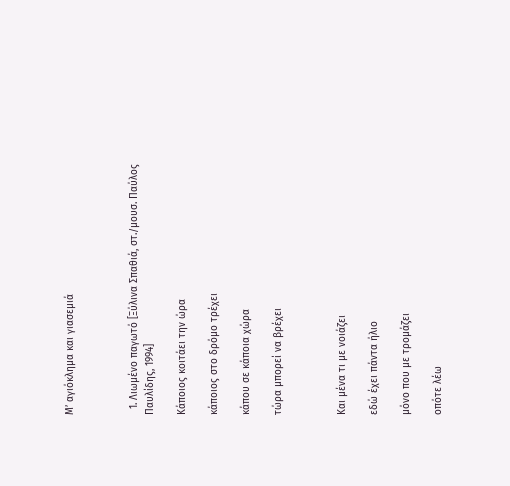Μ’ αγιόκλημα και γιασεμιά



  1. Λιωμένο παγωτό [Ξύλινα Σπαθιά, στ./μουσ. Παύλος Παυλίδης, 1994]

Κάποιος κοιτάει την ώρα

κάποιος στο δρόμο τρέχει

κάπου σε κάποια χώρα

τώρα μπορεί να βρέχει



Και μένα τι με νοιάζει

εδώ έχει πάντα ήλιο

μόνο που με τρομάζει

οπότε λέω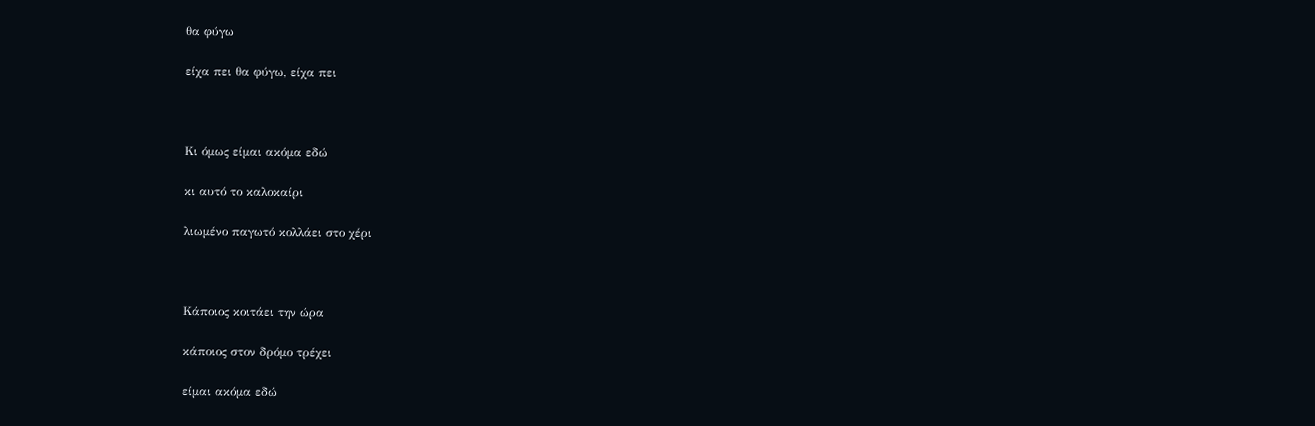θα φύγω

είχα πει θα φύγω, είχα πει



Κι όμως είμαι ακόμα εδώ

κι αυτό το καλοκαίρι

λιωμένο παγωτό κολλάει στο χέρι



Κάποιος κοιτάει την ώρα

κάποιος στον δρόμο τρέχει

είμαι ακόμα εδώ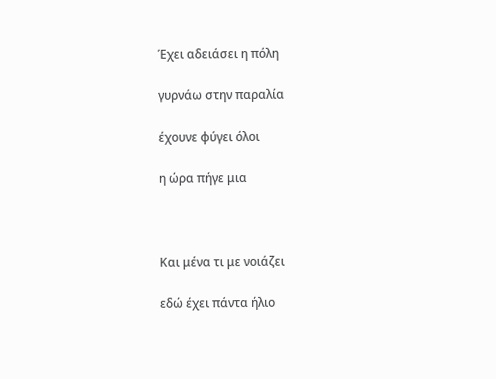Έχει αδειάσει η πόλη

γυρνάω στην παραλία

έχουνε φύγει όλοι

η ώρα πήγε μια



Και μένα τι με νοιάζει

εδώ έχει πάντα ήλιο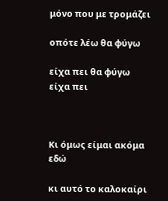μόνο που με τρομάζει

οπότε λέω θα φύγω

είχα πει θα φύγω είχα πει



Κι όμως είμαι ακόμα εδώ

κι αυτό το καλοκαίρι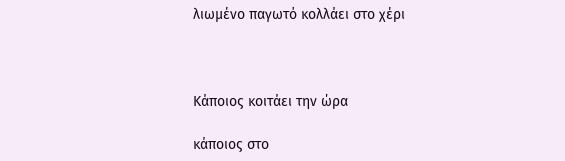λιωμένο παγωτό κολλάει στο χέρι



Κάποιος κοιτάει την ώρα

κάποιος στο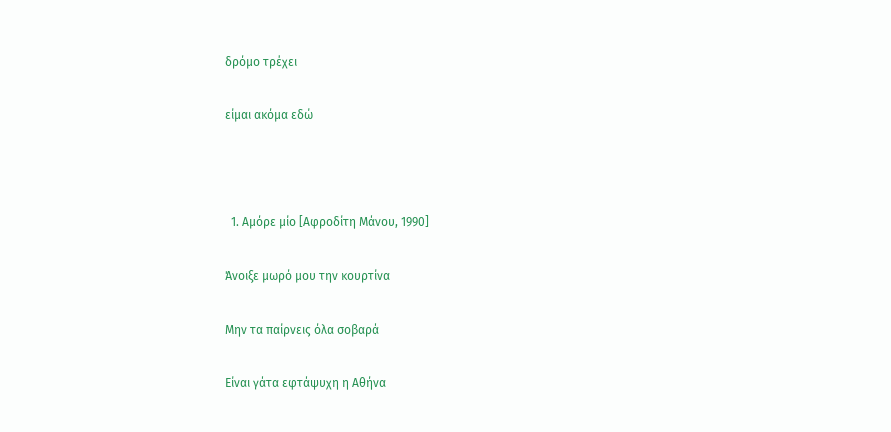δρόμο τρέχει

είμαι ακόμα εδώ



  1. Αμόρε μίο [Αφροδίτη Μάνου, 1990]

Άνοιξε μωρό μου την κουρτίνα

Μην τα παίρνεις όλα σοβαρά

Είναι γάτα εφτάψυχη η Αθήνα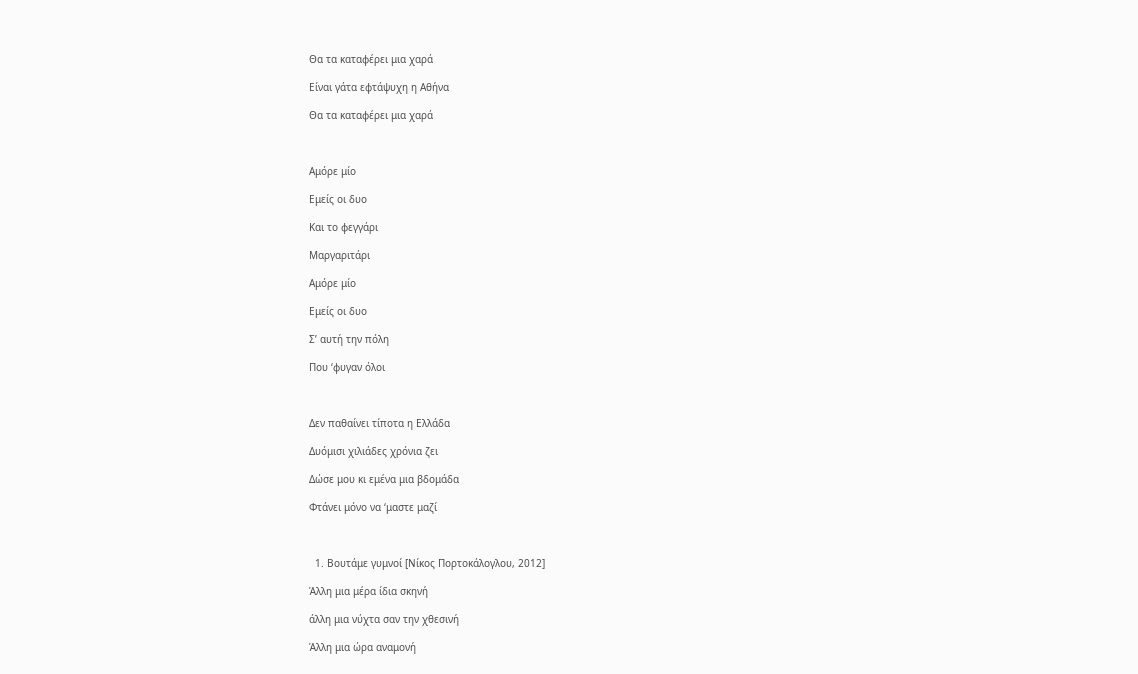Θα τα καταφέρει μια χαρά

Είναι γάτα εφτάψυχη η Αθήνα

Θα τα καταφέρει μια χαρά



Αμόρε μίο

Εμείς οι δυο

Και το φεγγάρι

Μαργαριτάρι

Αμόρε μίο

Εμείς οι δυο

Σ’ αυτή την πόλη

Που ‘φυγαν όλοι



Δεν παθαίνει τίποτα η Ελλάδα

Δυόμισι χιλιάδες χρόνια ζει

Δώσε μου κι εμένα μια βδομάδα

Φτάνει μόνο να ‘μαστε μαζί



  1. Βουτάμε γυμνοί [Νίκος Πορτοκάλογλου, 2012]

Άλλη μια μέρα ίδια σκηνή

άλλη μια νύχτα σαν την χθεσινή

Άλλη μια ώρα αναμονή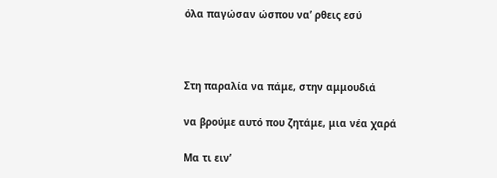όλα παγώσαν ώσπου να’ ρθεις εσύ



Στη παραλία να πάμε, στην αμμουδιά

να βρούμε αυτό που ζητάμε, μια νέα χαρά

Μα τι ειν’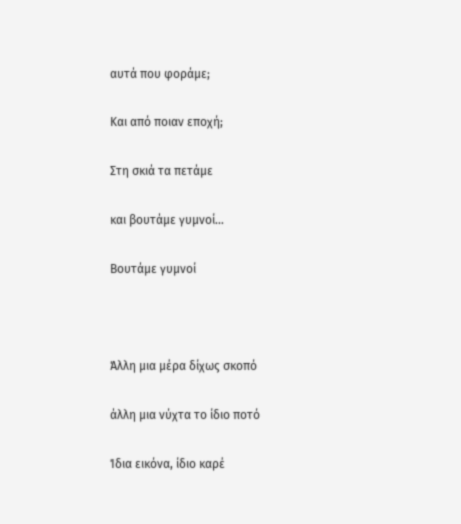αυτά που φοράμε;

Kαι από ποιαν εποχή;

Στη σκιά τα πετάμε

και βουτάμε γυμνοί…

Βουτάμε γυμνοί



Άλλη μια μέρα δίχως σκοπό

άλλη μια νύχτα το ίδιο ποτό

Ίδια εικόνα, ίδιο καρέ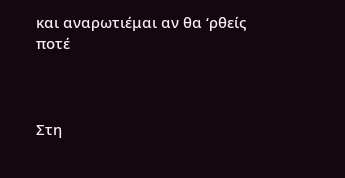και αναρωτιέμαι αν θα ‘ρθείς ποτέ



Στη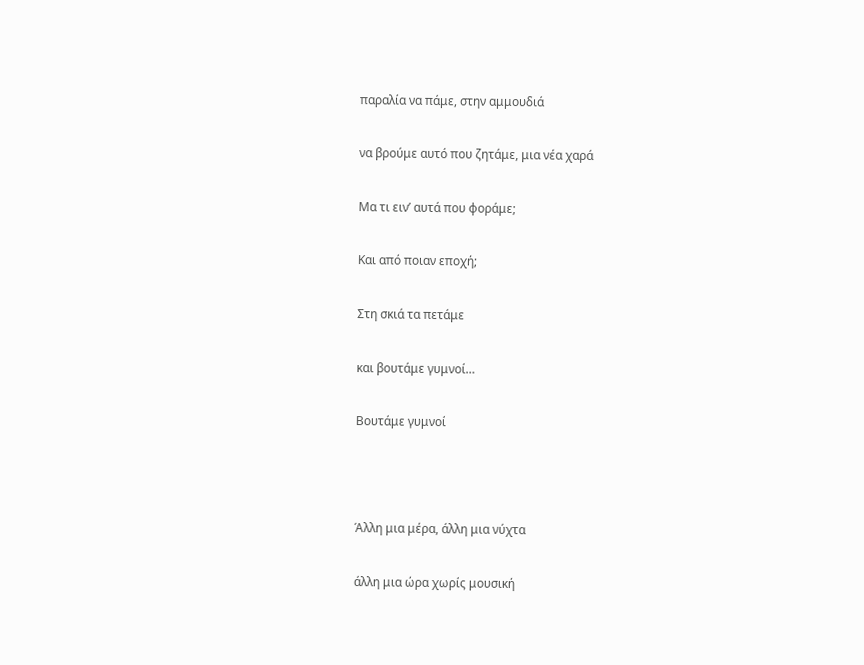παραλία να πάμε, στην αμμουδιά

να βρούμε αυτό που ζητάμε, μια νέα χαρά

Μα τι ειν’ αυτά που φοράμε;

Kαι από ποιαν εποχή;

Στη σκιά τα πετάμε

και βουτάμε γυμνοί…

Βουτάμε γυμνοί



Άλλη μια μέρα, άλλη μια νύχτα

άλλη μια ώρα χωρίς μουσική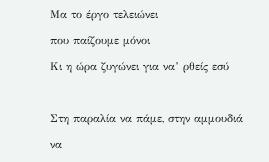Μα το έργο τελειώνει

που παίζουμε μόνοι

Κι η ώρα ζυγώνει για να’ ρθείς εσύ



Στη παραλία να πάμε, στην αμμουδιά

να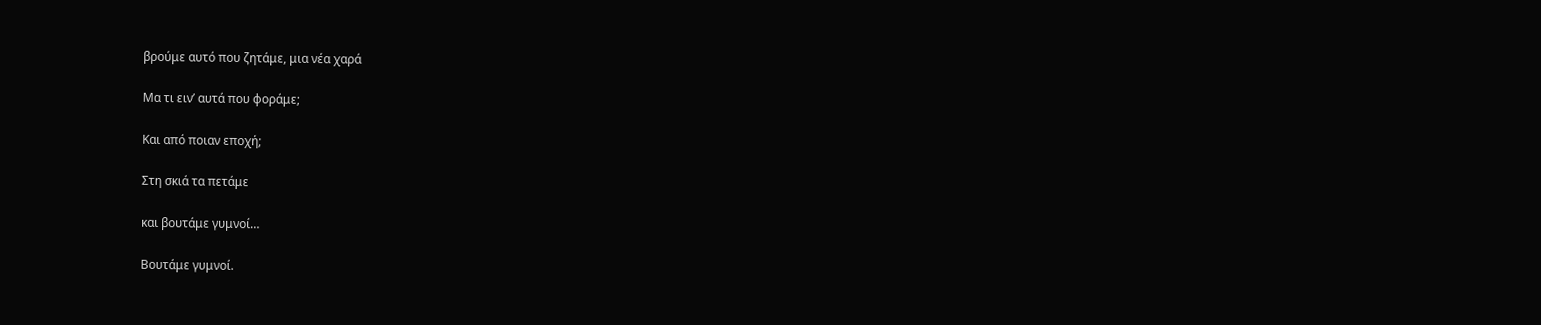βρούμε αυτό που ζητάμε, μια νέα χαρά

Μα τι ειν’ αυτά που φοράμε;

Kαι από ποιαν εποχή;

Στη σκιά τα πετάμε

και βουτάμε γυμνοί…

Βουτάμε γυμνοί.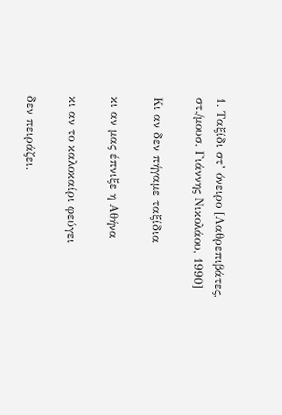1. Ταξίδι στ’ όνειρο [Λαθρεπιβάτες, στ./μουσ. Γιάννης Νικολάου, 1990]

Κι αν δεν πήγαμε ταξίδια

κι αν μας έπνιξε η Αθήνα

κι αν το καλοκαίρι φεύγει

δεν πειράζει.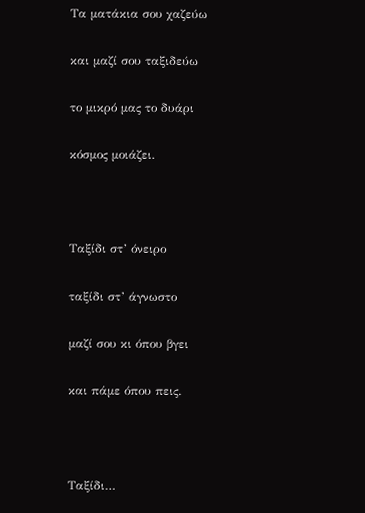Τα ματάκια σου χαζεύω

και μαζί σου ταξιδεύω

το μικρό μας το δυάρι

κόσμος μοιάζει.



Ταξίδι στ’ όνειρο

ταξίδι στ’ άγνωστο

μαζί σου κι όπου βγει

και πάμε όπου πεις.



Ταξίδι…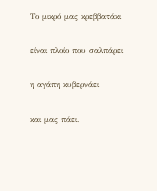Το μικρό μας κρεββατάκι

είναι πλοίο που σαλπάρει

η αγάπη κυβερνάει

και μας πάει.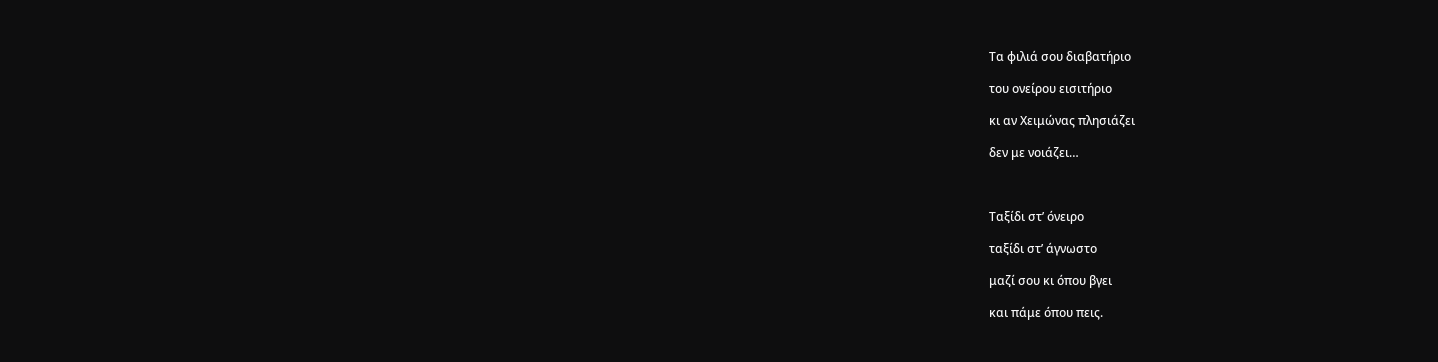Τα φιλιά σου διαβατήριο

του ονείρου εισιτήριο

κι αν Χειμώνας πλησιάζει

δεν με νοιάζει…



Ταξίδι στ’ όνειρο

ταξίδι στ’ άγνωστο

μαζί σου κι όπου βγει

και πάμε όπου πεις.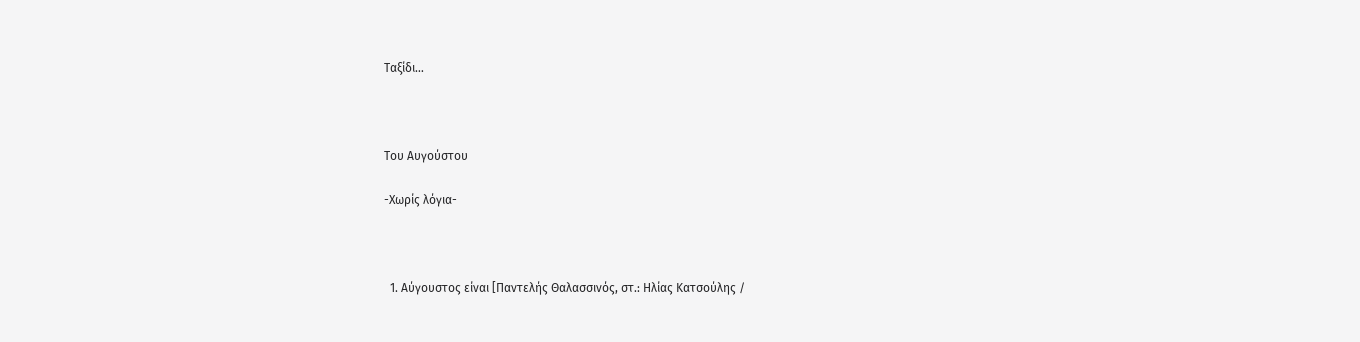Ταξίδι…



Του Αυγούστου

-Χωρίς λόγια-



  1. Αύγουστος είναι [Παντελής Θαλασσινός, στ.: Ηλίας Κατσούλης /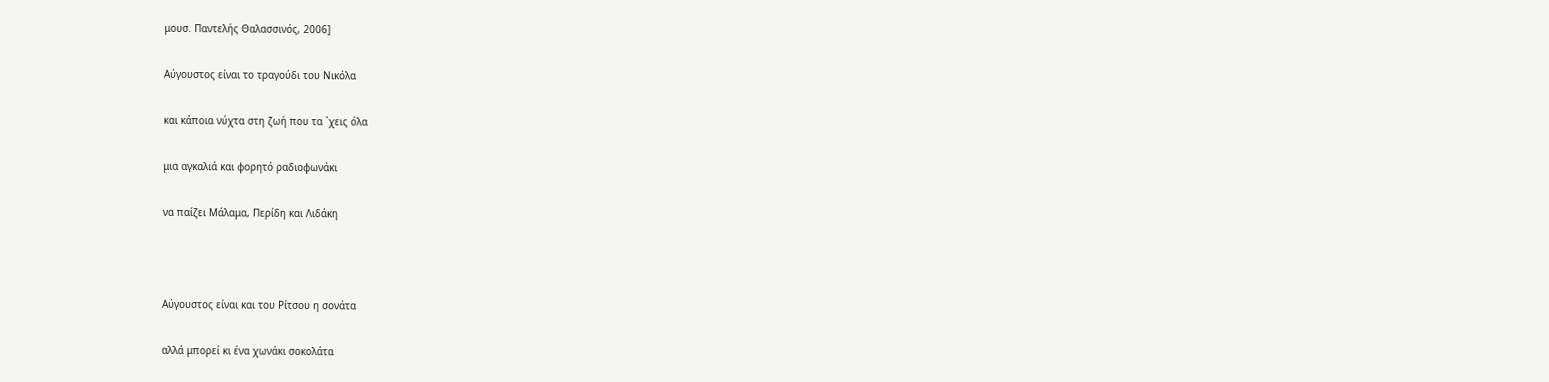μουσ. Παντελής Θαλασσινός, 2006]

Αύγουστος είναι το τραγούδι του Νικόλα

και κάποια νύχτα στη ζωή που τα `χεις όλα

μια αγκαλιά και φορητό ραδιοφωνάκι

να παίζει Μάλαμα, Περίδη και Λιδάκη



Αύγουστος είναι και του Ρίτσου η σονάτα

αλλά μπορεί κι ένα χωνάκι σοκολάτα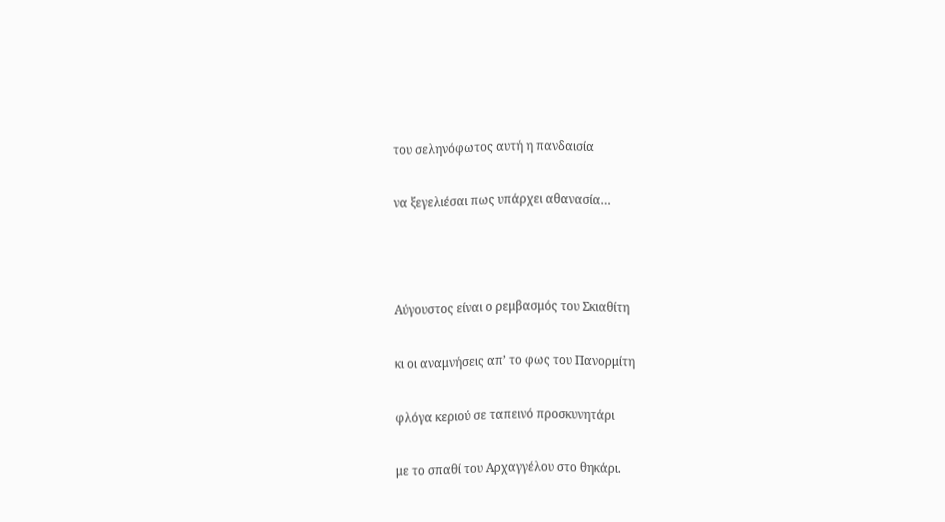του σεληνόφωτος αυτή η πανδαισία

να ξεγελιέσαι πως υπάρχει αθανασία…



Αύγουστος είναι ο ρεμβασμός του Σκιαθίτη

κι οι αναμνήσεις απ’ το φως του Πανορμίτη

φλόγα κεριού σε ταπεινό προσκυνητάρι

με το σπαθί του Αρχαγγέλου στο θηκάρι.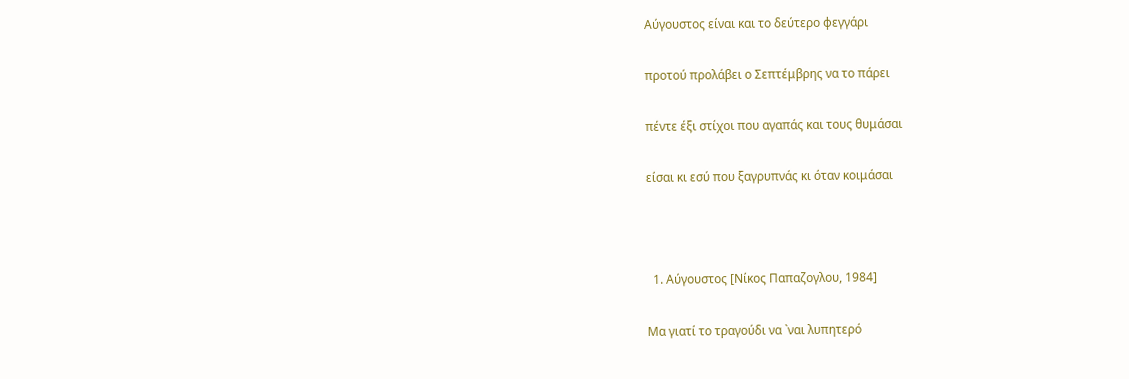Αύγουστος είναι και το δεύτερο φεγγάρι

προτού προλάβει ο Σεπτέμβρης να το πάρει

πέντε έξι στίχοι που αγαπάς και τους θυμάσαι

είσαι κι εσύ που ξαγρυπνάς κι όταν κοιμάσαι



  1. Αύγουστος [Νίκος Παπαζογλου, 1984]

Μα γιατί το τραγούδι να `ναι λυπητερό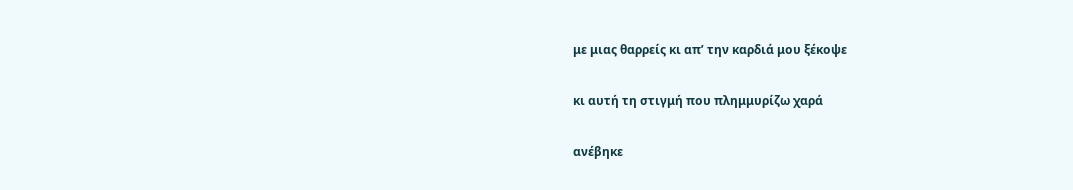με μιας θαρρείς κι απ’ την καρδιά μου ξέκοψε

κι αυτή τη στιγμή που πλημμυρίζω χαρά

ανέβηκε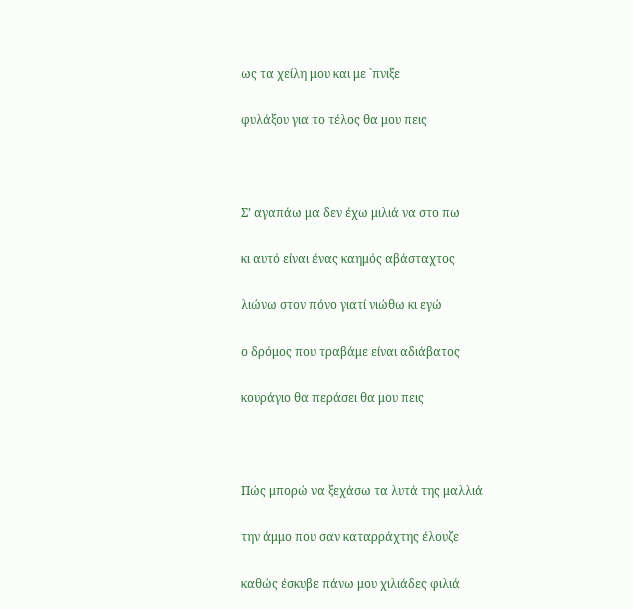ως τα χείλη μου και με `πνιξε

φυλάξου για το τέλος θα μου πεις



Σ’ αγαπάω μα δεν έχω μιλιά να στο πω

κι αυτό είναι ένας καημός αβάσταχτος

λιώνω στον πόνο γιατί νιώθω κι εγώ

ο δρόμος που τραβάμε είναι αδιάβατος

κουράγιο θα περάσει θα μου πεις



Πώς μπορώ να ξεχάσω τα λυτά της μαλλιά

την άμμο που σαν καταρράχτης έλουζε

καθώς έσκυβε πάνω μου χιλιάδες φιλιά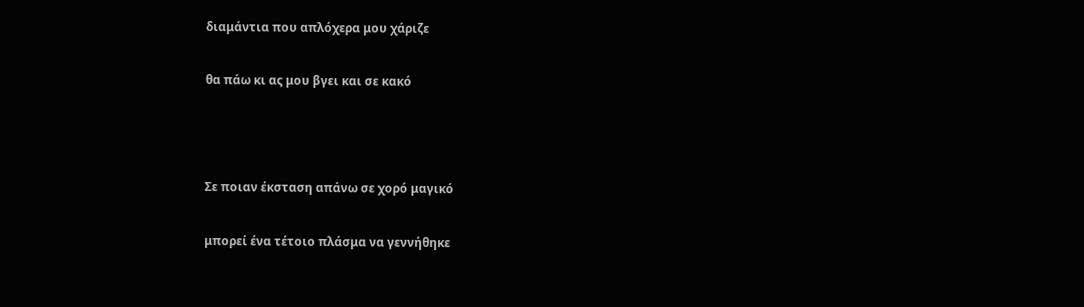διαμάντια που απλόχερα μου χάριζε

θα πάω κι ας μου βγει και σε κακό



Σε ποιαν έκσταση απάνω σε χορό μαγικό

μπορεί ένα τέτοιο πλάσμα να γεννήθηκε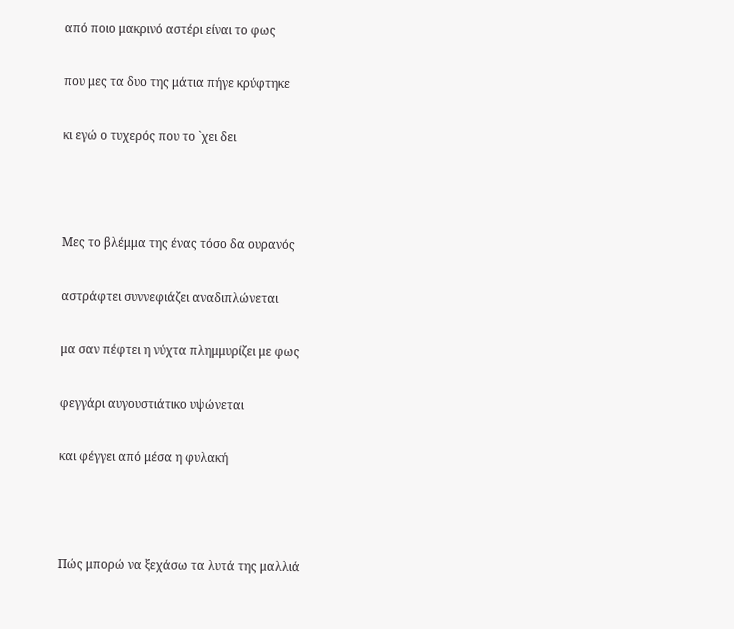από ποιο μακρινό αστέρι είναι το φως

που μες τα δυο της μάτια πήγε κρύφτηκε

κι εγώ ο τυχερός που το `χει δει



Μες το βλέμμα της ένας τόσο δα ουρανός

αστράφτει συννεφιάζει αναδιπλώνεται

μα σαν πέφτει η νύχτα πλημμυρίζει με φως

φεγγάρι αυγουστιάτικο υψώνεται

και φέγγει από μέσα η φυλακή



Πώς μπορώ να ξεχάσω τα λυτά της μαλλιά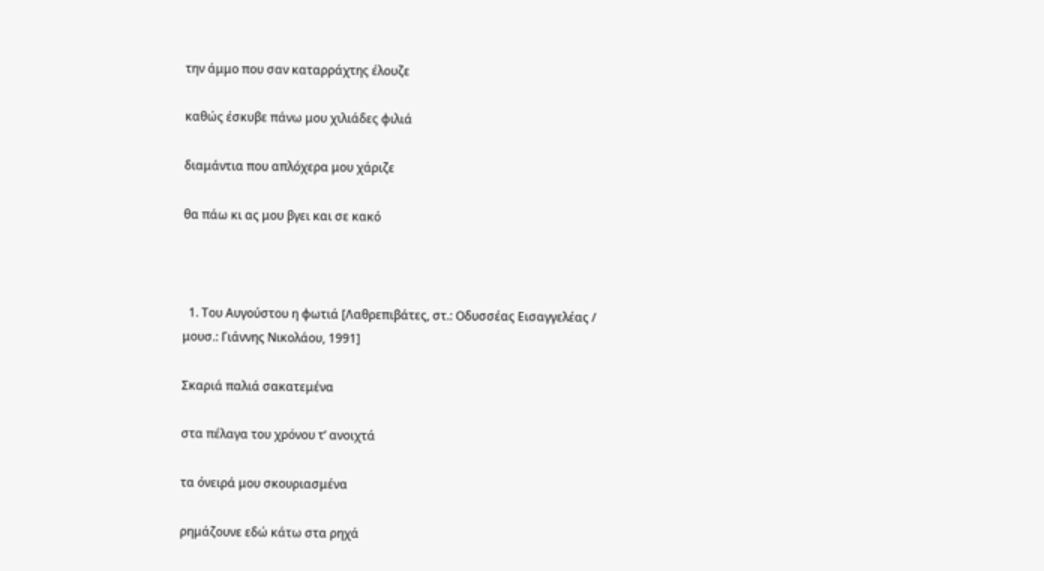την άμμο που σαν καταρράχτης έλουζε

καθώς έσκυβε πάνω μου χιλιάδες φιλιά

διαμάντια που απλόχερα μου χάριζε

θα πάω κι ας μου βγει και σε κακό



  1. Του Αυγούστου η φωτιά [Λαθρεπιβάτες, στ.: Οδυσσέας Εισαγγελέας / μουσ.: Γιάννης Νικολάου, 1991]

Σκαριά παλιά σακατεμένα

στα πέλαγα του χρόνου τ’ ανοιχτά

τα όνειρά μου σκουριασμένα

ρημάζουνε εδώ κάτω στα ρηχά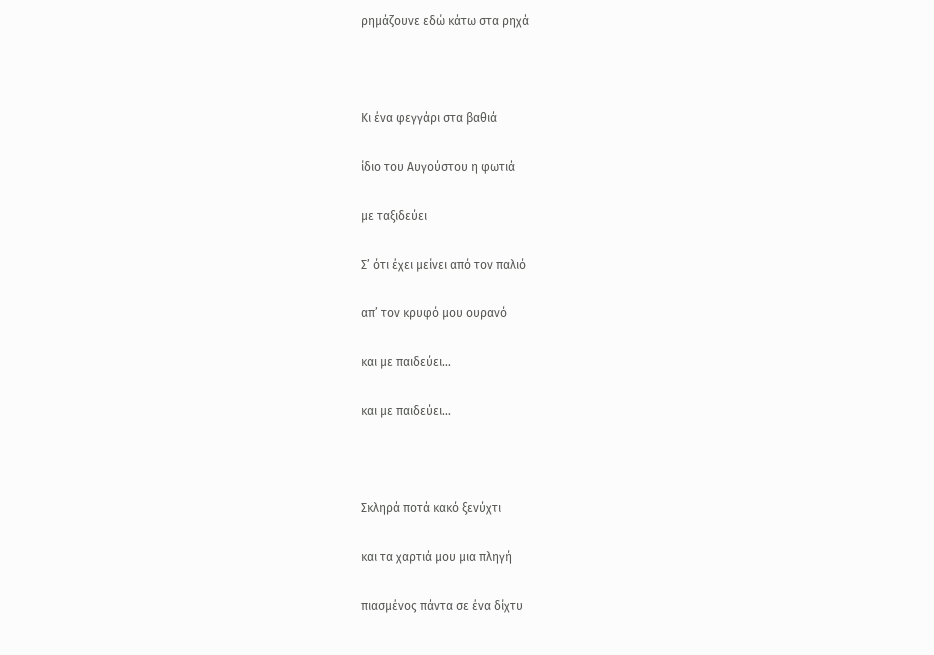ρημάζουνε εδώ κάτω στα ρηχά



Κι ένα φεγγάρι στα βαθιά

ίδιο του Αυγούστου η φωτιά

με ταξιδεύει

Σ’ ότι έχει μείνει από τον παλιό

απ’ τον κρυφό μου ουρανό

και με παιδεύει…

και με παιδεύει…



Σκληρά ποτά κακό ξενύχτι

και τα χαρτιά μου μια πληγή

πιασμένος πάντα σε ένα δίχτυ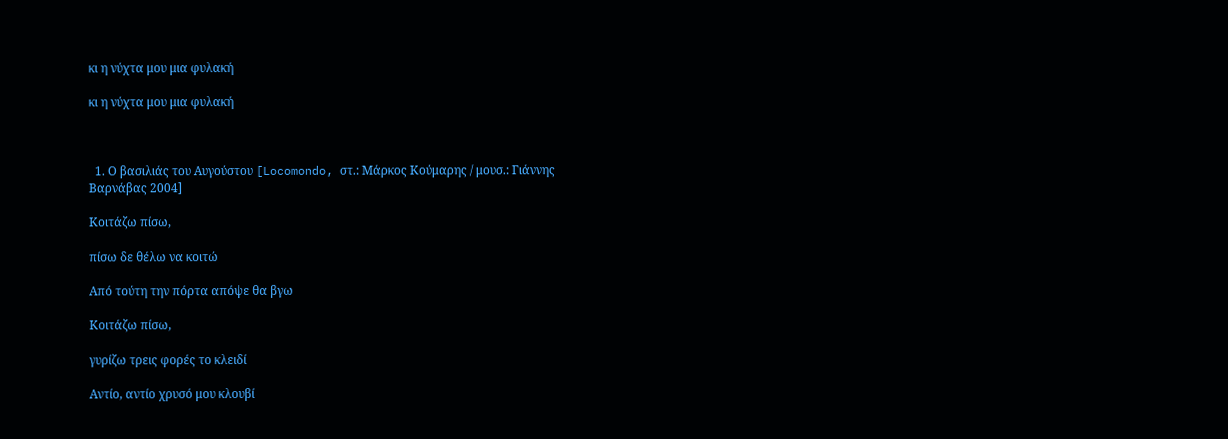κι η νύχτα μου μια φυλακή

κι η νύχτα μου μια φυλακή



  1. Ο βασιλιάς του Αυγούστου [Locomondo, στ.: Μάρκος Κούμαρης / μουσ.: Γιάννης Βαρνάβας 2004]

Κοιτάζω πίσω,

πίσω δε θέλω να κοιτώ

Από τούτη την πόρτα απόψε θα βγω

Κοιτάζω πίσω,

γυρίζω τρεις φορές το κλειδί

Αντίο, αντίο χρυσό μου κλουβί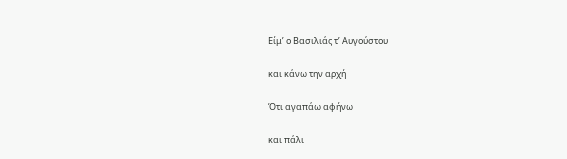Είμ’ ο Βασιλιάς τ’ Αυγούστου

και κάνω την αρχή

Ότι αγαπάω αφήνω

και πάλι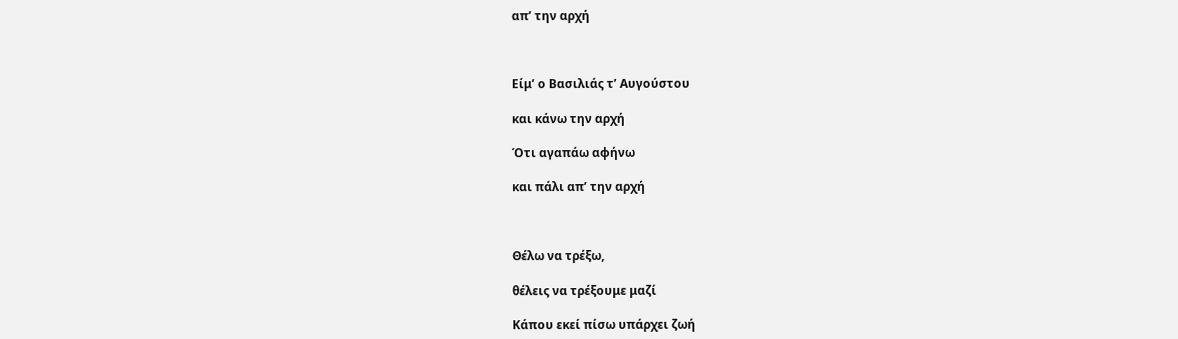απ’ την αρχή



Είμ’ ο Βασιλιάς τ’ Αυγούστου

και κάνω την αρχή

Ότι αγαπάω αφήνω

και πάλι απ’ την αρχή



Θέλω να τρέξω,

θέλεις να τρέξουμε μαζί

Κάπου εκεί πίσω υπάρχει ζωή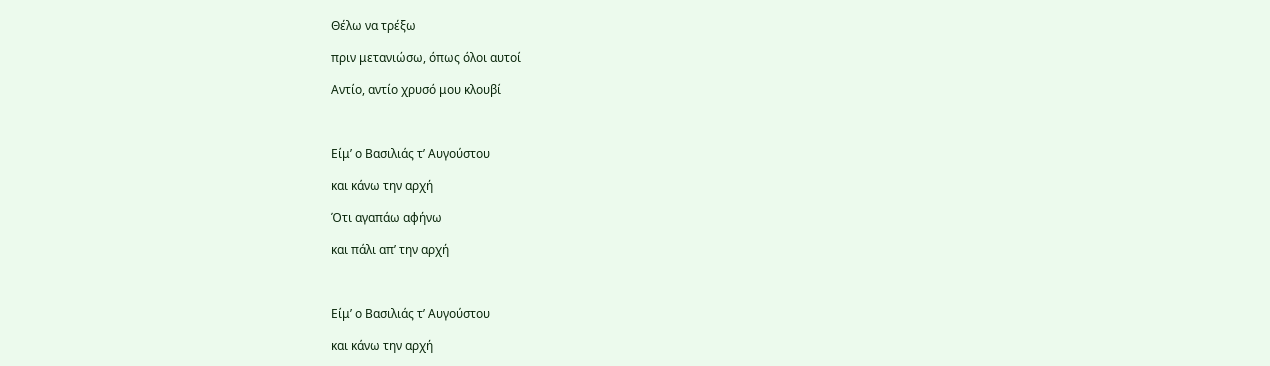Θέλω να τρέξω

πριν μετανιώσω, όπως όλοι αυτοί

Αντίο, αντίο χρυσό μου κλουβί



Είμ’ ο Βασιλιάς τ’ Αυγούστου

και κάνω την αρχή

Ότι αγαπάω αφήνω

και πάλι απ’ την αρχή



Είμ’ ο Βασιλιάς τ’ Αυγούστου

και κάνω την αρχή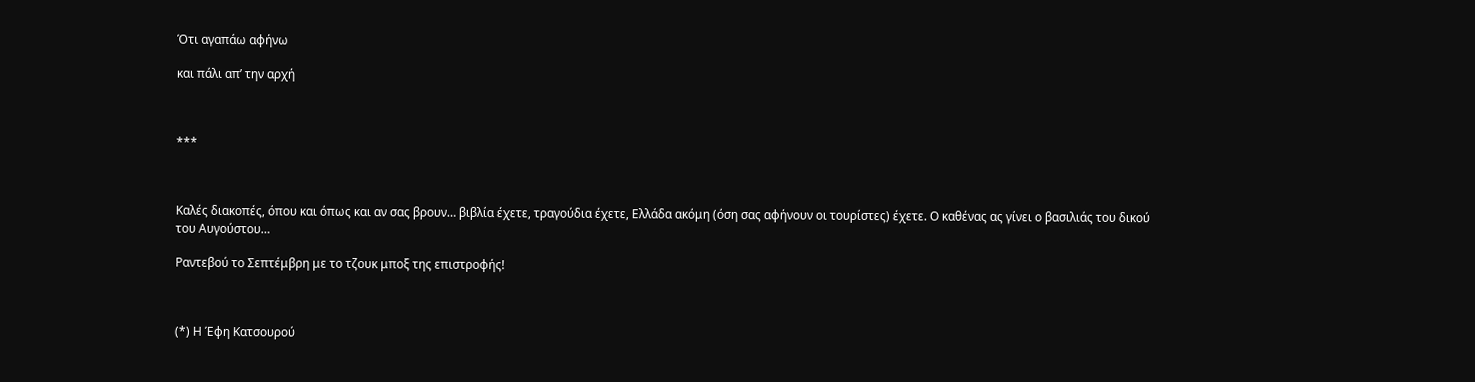Ότι αγαπάω αφήνω

και πάλι απ’ την αρχή



***



Καλές διακοπές, όπου και όπως και αν σας βρουν… βιβλία έχετε, τραγούδια έχετε, Ελλάδα ακόμη (όση σας αφήνουν οι τουρίστες) έχετε. Ο καθένας ας γίνει ο βασιλιάς του δικού του Αυγούστου…

Ραντεβού το Σεπτέμβρη με το τζουκ μποξ της επιστροφής!



(*) Η Έφη Κατσουρού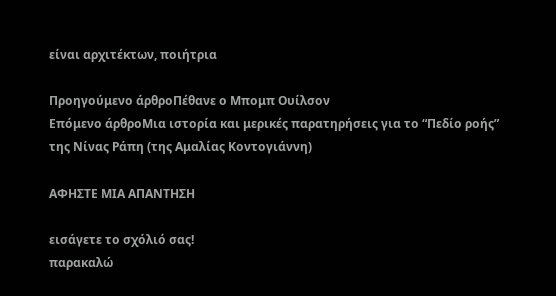είναι αρχιτέκτων, ποιήτρια

Προηγούμενο άρθροΠέθανε ο Μπομπ Ουίλσον
Επόμενο άρθροΜια ιστορία και μερικές παρατηρήσεις για το “Πεδίο ροής” της Νίνας Ράπη (της Αμαλίας Κοντογιάννη)

ΑΦΗΣΤΕ ΜΙΑ ΑΠΑΝΤΗΣΗ

εισάγετε το σχόλιό σας!
παρακαλώ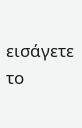εισάγετε το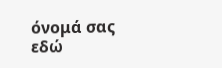όνομά σας εδώ